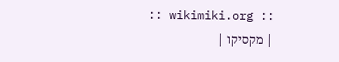:: wikimiki.org ::
| מקסיקו |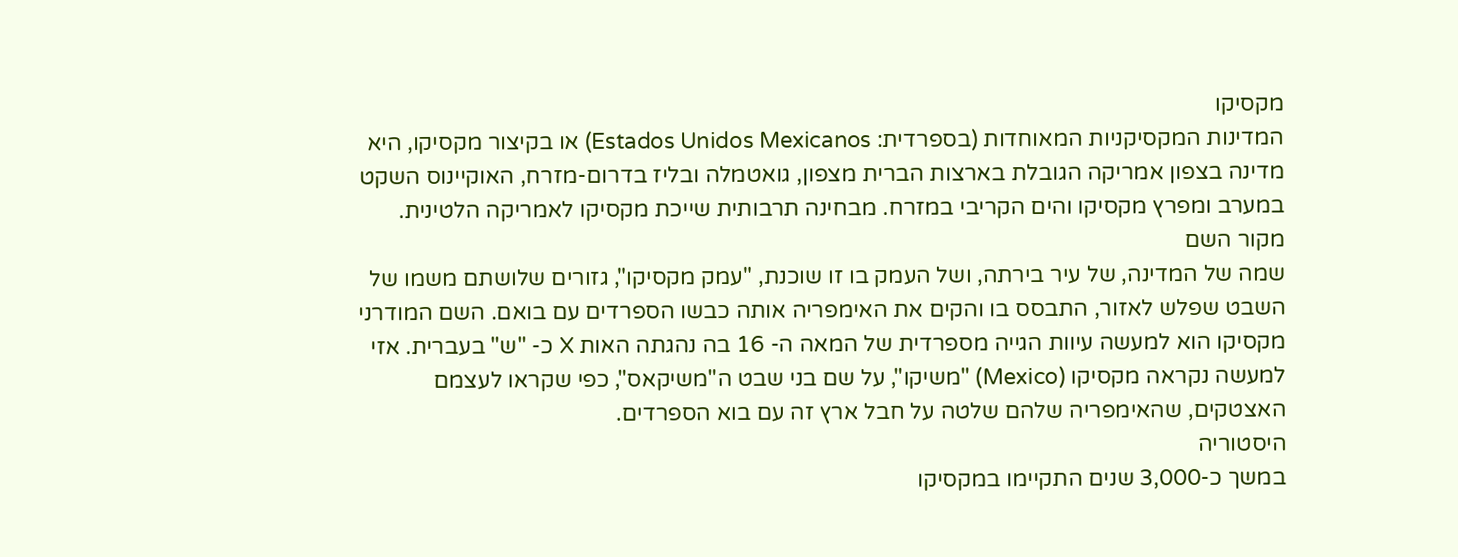מקסיקו
המדינות המקסיקניות המאוחדות (בספרדית: Estados Unidos Mexicanos) או בקיצור מקסיקו, היא מדינה בצפון אמריקה הגובלת בארצות הברית מצפון, גואטמלה ובליז בדרום-מזרח, האוקיינוס השקט במערב ומפרץ מקסיקו והים הקריבי במזרח. מבחינה תרבותית שייכת מקסיקו לאמריקה הלטינית.
מקור השם
שמה של המדינה, של עיר בירתה, ושל העמק בו זו שוכנת, "עמק מקסיקו", גזורים שלושתם משמו של השבט שפלש לאזור, התבסס בו והקים את האימפריה אותה כבשו הספרדים עם בואם. השם המודרני מקסיקו הוא למעשה עיוות הגייה מספרדית של המאה ה- 16 בה נהגתה האות X כ- "ש" בעברית. אזי למעשה נקראה מקסיקו (Mexico) "משיקו", על שם בני שבט ה"משיקאס", כפי שקראו לעצמם האצטקים, שהאימפריה שלהם שלטה על חבל ארץ זה עם בוא הספרדים.
היסטוריה
במשך כ-3,000 שנים התקיימו במקסיקו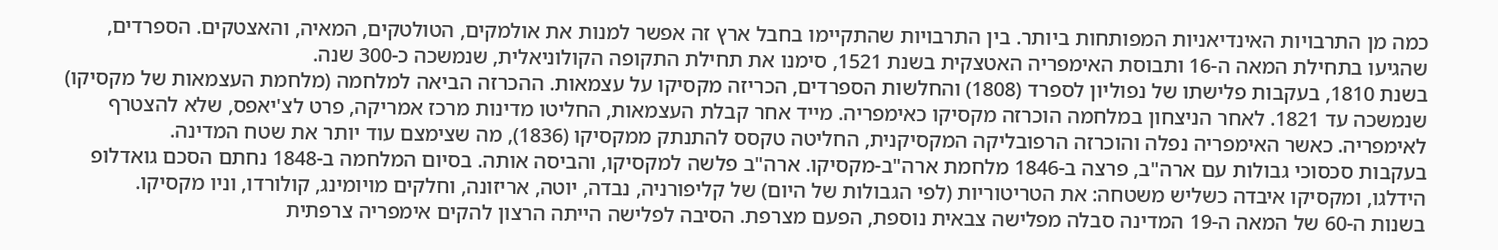כמה מן התרבויות האינדיאניות המפותחות ביותר. בין התרבויות שהתקיימו בחבל ארץ זה אפשר למנות את אולמקים, הטולטקים, המאיה, והאצטקים. הספרדים, שהגיעו בתחילת המאה ה-16 ותבוסת האימפריה האטצקית בשנת 1521, סימנו את תחילת התקופה הקולוניאלית, שנמשכה כ-300 שנה.
בשנת 1810, בעקבות פלישתו של נפוליון לספרד (1808) והחלשות הספרדים, הכריזה מקסיקו על עצמאות. ההכרזה הביאה למלחמה (מלחמת העצמאות של מקסיקו) שנמשכה עד 1821. לאחר הניצחון במלחמה הוכרזה מקסיקו כאימפריה. מייד אחר קבלת העצמאות, החליטו מדינות מרכז אמריקה, פרט לצ'יאפס, שלא להצטרף לאימפריה. כאשר האימפריה נפלה והוכרזה הרפובליקה המקסיקנית, החליטה טקסס להתנתק ממקסיקו (1836), מה שצימצם עוד יותר את שטח המדינה.
בעקבות סכסוכי גבולות עם ארה"ב, פרצה ב-1846 מלחמת ארה"ב-מקסיקו. ארה"ב פלשה למקסיקו, והביסה אותה. בסיום המלחמה ב-1848 נחתם הסכם גואדלופ הידלגו, ומקסיקו איבדה כשליש משטחה: את הטריטוריות (לפי הגבולות של היום) של קליפורניה, נבדה, יוטה, אריזונה, וחלקים מויומינג, קולורדו, וניו מקסיקו.
בשנות ה-60 של המאה ה-19 המדינה סבלה מפלישה צבאית נוספת, הפעם מצרפת. הסיבה לפלישה הייתה הרצון להקים אימפריה צרפתית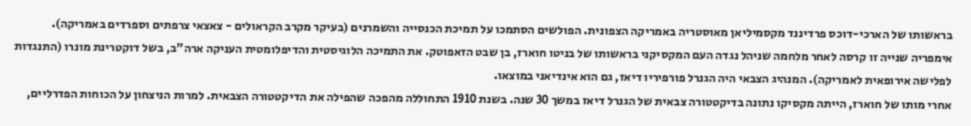בראשותו של הארכי-דוכס פרדיננד מקסמיליאן מאוסטריה באמריקה הצפונית. הפולשים הסתמכו על תמיכת הכנסייה והשמרנים (בעיקר מקרב הקראולים - צאצאי צרפתים וספרדים באמריקה). אימפריה שנייה זו קרסה לאחר מלחמה שניהל נגדה העם המקסיקני בראשותו של בניטו חוארז, בן שבט הזאפוטק. את התמיכה הלוגיסטית והדיפלומטית העניקה ארה"ב, בשל דוקטרינת מונרו (התנגדות לפלישה אירופאית לאמריקה). המנהיג הצבאי היה הגנרל פורפיריו דיאז, גם הוא אינדיאני במוצאו.
אחרי מותו של חוארז, הייתה מקסיקו נתונה בדיקטטורה צבאית של הגנרל דיאז במשך 30 שנה. בשנת 1910 התחוללה מהפכה שהפילה את הדיקטטורה הצבאית. למרות הניצחון על הכוחות הפדרליים,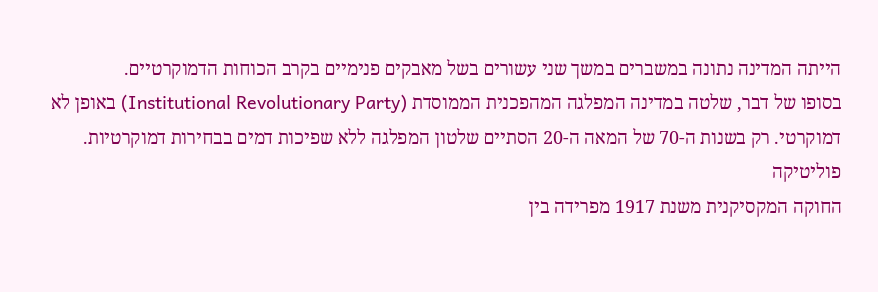הייתה המדינה נתונה במשברים במשך שני עשורים בשל מאבקים פנימיים בקרב הכוחות הדמוקרטיים.
בסופו של דבר, שלטה במדינה המפלגה המהפכנית הממוסדת (Institutional Revolutionary Party) באופן לא דמוקרטי. רק בשנות ה-70 של המאה ה-20 הסתיים שלטון המפלגה ללא שפיכות דמים בבחירות דמוקרטיות.
פוליטיקה
החוקה המקסיקנית משנת 1917 מפרידה בין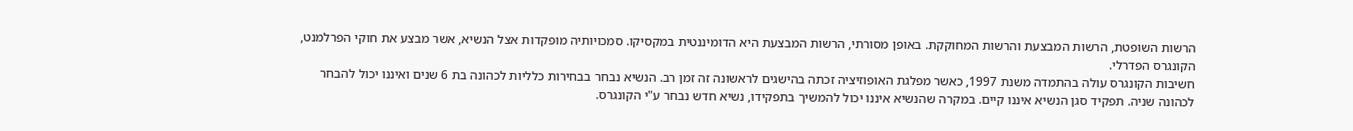הרשות השופטת, הרשות המבצעת והרשות המחוקקת. באופן מסורתי, הרשות המבצעת היא הדומיננטית במקסיקו. סמכויותיה מופקדות אצל הנשיא, אשר מבצע את חוקי הפרלמנט, הקונגרס הפדרלי.
חשיבות הקונגרס עולה בהתמדה משנת 1997, כאשר מפלגת האופוזיציה זכתה בהישגים לראשונה זה זמן רב. הנשיא נבחר בבחירות כלליות לכהונה בת 6 שנים ואיננו יכול להבחר לכהונה שניה. תפקיד סגן הנשיא איננו קיים. במקרה שהנשיא איננו יכול להמשיך בתפקידו, נשיא חדש נבחר ע"י הקונגרס.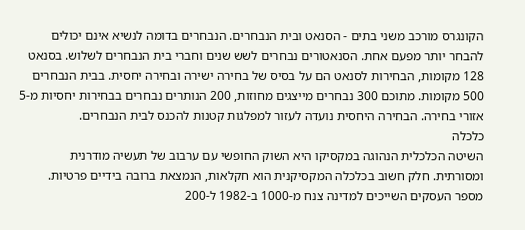הקונגרס מורכב משני בתים - הסנאט ובית הנבחרים. הנבחרים בדומה לנשיא אינם יכולים להבחר יותר מפעם אחת. הסנאטורים נבחרים לשש שנים וחברי בית הנבחרים לשלוש. בסנאט 128 מקומות, הבחירות לסנאט הם על בסיס של בחירה ישירה ובחירה יחסית. בבית הנבחרים 500 מקומות. מתוכם 300 נבחרים מייצגים מחוזות, 200 הנותרים נבחרים בבחירות יחסיות מ-5 אזורי בחירה. הבחירה היחסית נועדה לעזור למפלגות קטנות להכנס לבית הנבחרים.
כלכלה
השיטה הכלכלית הנהוגה במקסיקו היא השוק החופשי עם ערבוב של תעשיה מודרנית ומסורתית. חלק חשוב בכלכלה המקסיקנית הוא חקלאות, הנמצאת ברובה בידיים פרטיות. מספר העסקים השייכים למדינה צנח מ-1000 ב-1982 ל-200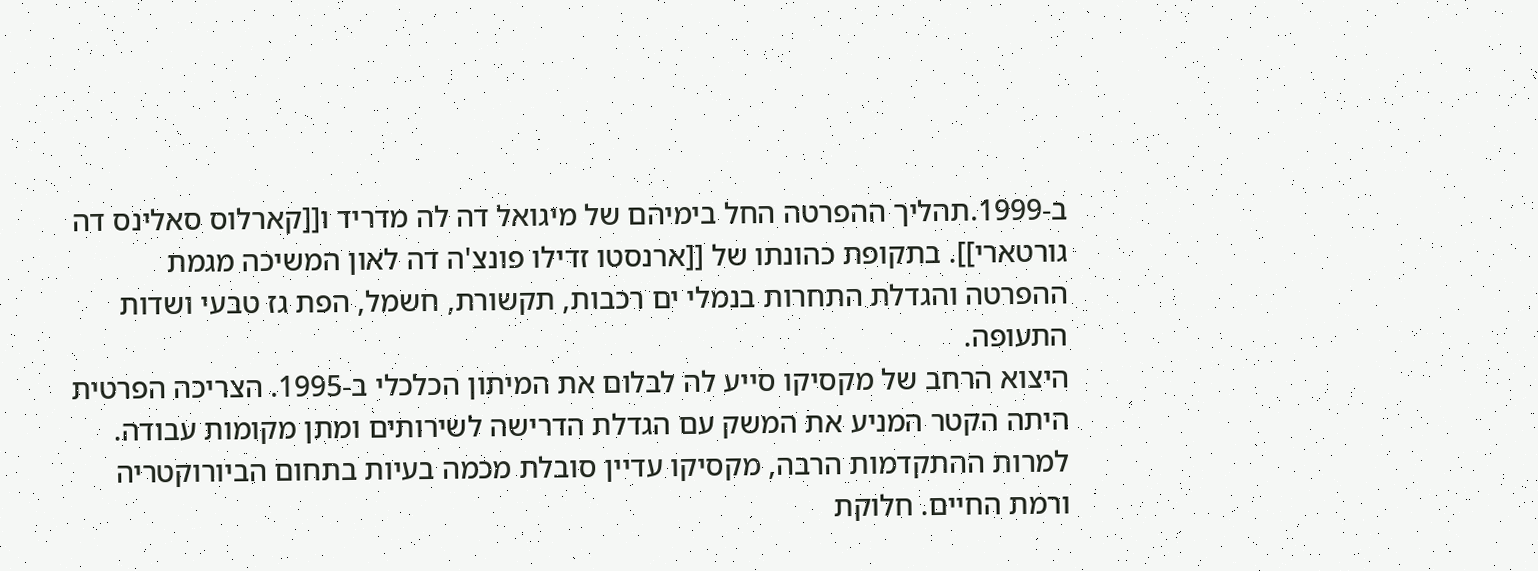ב-1999.תהליך ההפרטה החל בימיהם של מיגואל דה לה מדריד ו[[קארלוס סאלינס דה גורטארי]]. בתקופת כהונתו של [[ארנסטו זדילו פונצ'ה דה לאון המשיכה מגמת ההפרטה והגדלת התחרות בנמלי ים רכבות, תקשורת, חשמל, הפת גז טבעי ושדות התעופה.
היצוא הרחב של מקסיקו סייע לה לבלום את המיתון הכלכלי ב-1995. הצריכה הפרטית היתה הקטר המניע את המשק עם הגדלת הדרישה לשירותים ומתן מקומות עבודה. למרות ההתקדמות הרבה, מקסיקו עדיין סובלת מכמה בעיות בתחום הביורוקטריה ורמת החיים. חלוקת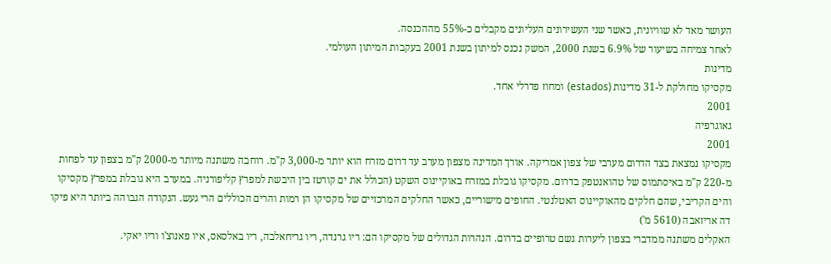העושר מאד לא שוויונית, כאשר שני העשירונים העליונים מקבלים כ-55% מההכנסה.
לאחר צמיחה בשיעור של 6.9% בשנת 2000, המשק נכנס למיתון בשנת 2001 בעקבות המיתון העולמי.
מדינות
מקסיקו מחולקת ל-31 מדינות (estados) ומחוז פדרלי אחד.
2001
גאוגרפיה
2001
מקסיקו נמצאת בצד הדרום מערבי של צפון אמריקה. אורך המדינה מצפון מערב עד דרום מזרח הוא יותר מ-3,000 ק"מ. רוחבה משתנה מיותר מ-2000 ק"מ בצפון עד לפחות מ-220 ק"מ באיסתמוס של טהואנטפק בדרום. מקסיקו גובלת במזרח באוקיינוס השקט (הכולל את ים קורטז בין היבשת למפרץ קליפורניה. במערב היא גובלת במפרץ מקסיקו והים הקריבי, שהם חלקים מהאוקיינוס האטלנטי. החופים מישוריים, כאשר החלקים המרכזיים של מקסיקו הן רמות והרים הכוללים הרי געש. הנקודה הגבוהה ביותר היא פיקו דה אריזאבה (5610 מ')
האקלים משתנה ממדברי בצפון ליערות גשם טרופיים בדרום. הנהרות הגדולים של מקסיקו הם: ריו גרנדה, ריו גריחאלבה, ריו באלסאס, איו פאנוצ'ו וריו יאקי.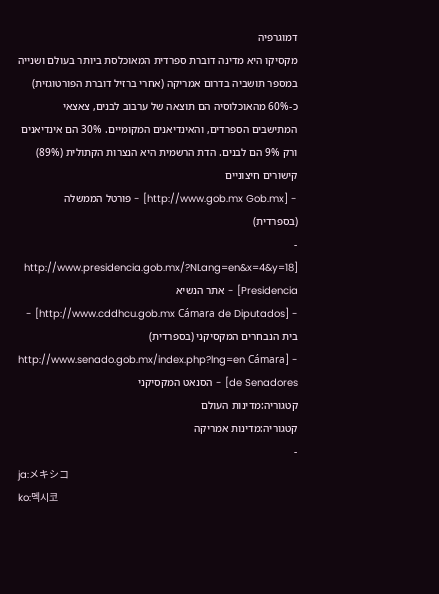דמוגרפיה
מקסיקו היא מדינה דוברת ספרדית המאוכלסת ביותר בעולם ושנייה במספר תושביה בדרום אמריקה (אחרי ברזיל דוברת הפורטוגזית) כ-60% מהאוכלוסיה הם תוצאה של ערבוב לבנים, צאצאי המתישבים הספרדים, והאינדיאנים המקומיים. 30% הם אינדיאנים ורק 9% הם לבנים. הדת הרשמית היא הנצרות הקתולית (89%)
קישורים חיצוניים
- [http://www.gob.mx Gob.mx] - פורטל הממשלה (בספרדית)
- [http://www.presidencia.gob.mx/?NLang=en&x=4&y=18 Presidencia] - אתר הנשיא
- [http://www.cddhcu.gob.mx Cámara de Diputados] - בית הנבחרים המקסיקני (בספרדית)
- [http://www.senado.gob.mx/index.php?lng=en Cámara de Senadores] - הסנאט המקסיקני
קטגוריה:מדינות העולם
קטגוריה:מדינות אמריקה
-
ja:メキシコ
ko:멕시코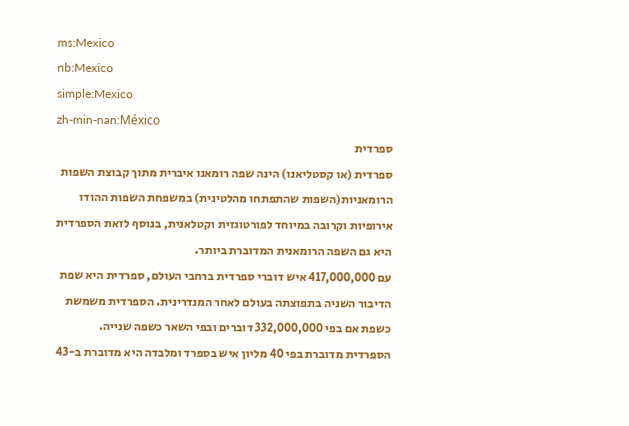ms:Mexico
nb:Mexico
simple:Mexico
zh-min-nan:México
ספרדית
ספרדית (או קסטליאנו) הינה שפה רומאנו איברית מתוך קבוצת השפות הרומאניות(השפות שהתפתחו מהלטינית) במשפחת השפות ההודו אירופיות וקרובה במיוחד לפורטוגזית וקטלאנית, בנוסף לזאת הספרדית היא גם השפה הרומאנית המדוברת ביותר.
עם 417,000,000 איש דוברי ספרדית ברחבי העולם, ספרדית היא שפת הדיבור השניה בתפוצתה בעולם לאחר המנדרינית. הספרדית משמשת כשפת אם בפי 332,000,000 דוברים ובפי השאר כשפה שנייה. הספרדית מדוברת בפי 40 מליון איש בספרד ומלבדה היא מדוברת ב-43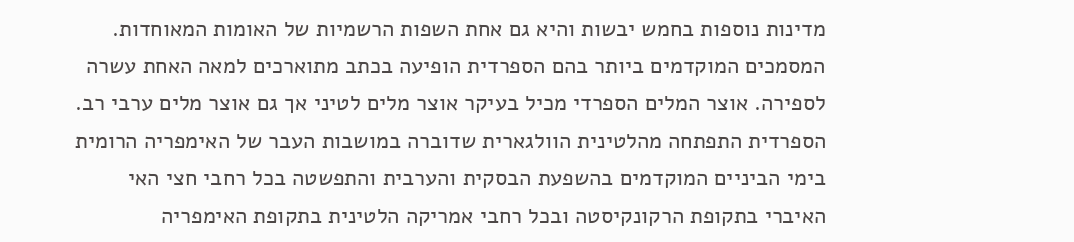מדינות נוספות בחמש יבשות והיא גם אחת השפות הרשמיות של האומות המאוחדות.
המסמכים המוקדמים ביותר בהם הספרדית הופיעה בכתב מתוארכים למאה האחת עשרה לספירה. אוצר המלים הספרדי מכיל בעיקר אוצר מלים לטיני אך גם אוצר מלים ערבי רב. הספרדית התפתחה מהלטינית הוולגארית שדוברה במושבות העבר של האימפריה הרומית בימי הביניים המוקדמים בהשפעת הבסקית והערבית והתפשטה בכל רחבי חצי האי האיברי בתקופת הרקונקיסטה ובכל רחבי אמריקה הלטינית בתקופת האימפריה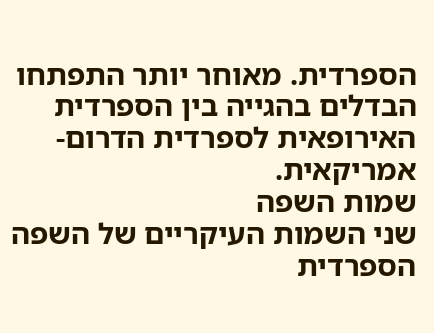הספרדית. מאוחר יותר התפתחו הבדלים בהגייה בין הספרדית האירופאית לספרדית הדרום-אמריקאית.
שמות השפה
שני השמות העיקריים של השפה הספרדית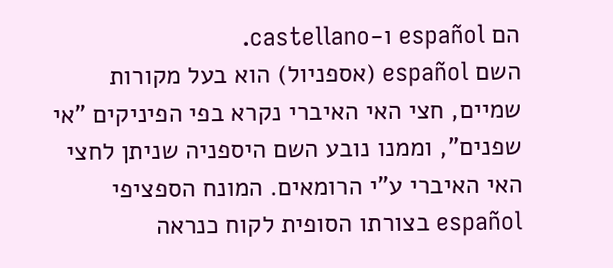הם español ו-castellano.
השם español (אספניול) הוא בעל מקורות שמיים, חצי האי האיברי נקרא בפי הפיניקים "אי שפנים", וממנו נובע השם היספניה שניתן לחצי האי האיברי ע"י הרומאים. המונח הספציפי español בצורתו הסופית לקוח כנראה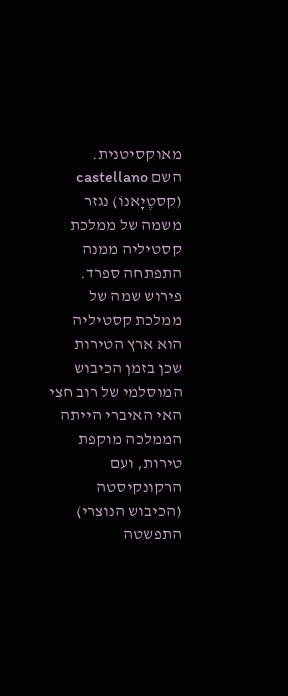מאוקסיטנית.
השם castellano (קסטֶיָאנוֹ) נגזר משמה של ממלכת קסטיליה ממנה התפתחה ספרד. פירוש שמה של ממלכת קסטיליה הוא ארץ הטירות שכן בזמן הכיבוש המוסלמי של רוב חצי האי האיברי הייתה הממלכה מוקפת טירות, ועם הרקונקיסטה (הכיבוש הנוצרי) התפשטה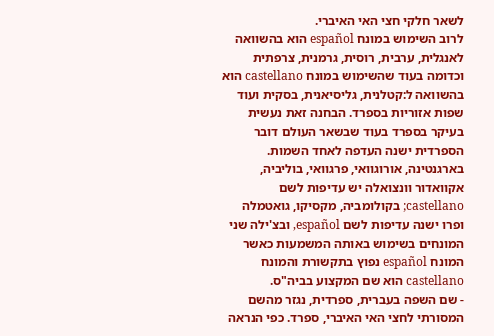לשאר חלקי חצי האי האיברי.
לרוב השימוש במונח español הוא בהשוואה לאנגלית, ערבית, רוסית, גרמנית, צרפתית וכדומה בעוד שהשימוש במונח castellano הוא בהשוואה ל:קטלנית, גליסיאנית, בסקית ועוד שפות אזוריות בספרד. הבחנה זאת נעשית בעיקר בספרד בעוד שבשאר העולם דובר הספרדית ישנה העדפה לאחד השמות.
בארגנטינה, אורוגוואי, פרגוואי, בוליביה, אקוואדור וונצואלה יש עדיפות לשם castellano; בקולומביה, מקסיקו, גואטמלה ופרו ישנה עדיפות לשם español, ובצ'ילה שני המונחים בשימוש באותה המשמעות כאשר המונח español נפוץ בתקשורת והמונח castellano הוא שם המקצוע בביה"ס.
- שם השפה בעברית, ספרדית, נגזר מהשם המסורתי לחצי האי האיברי, ספרד. כפי הנראה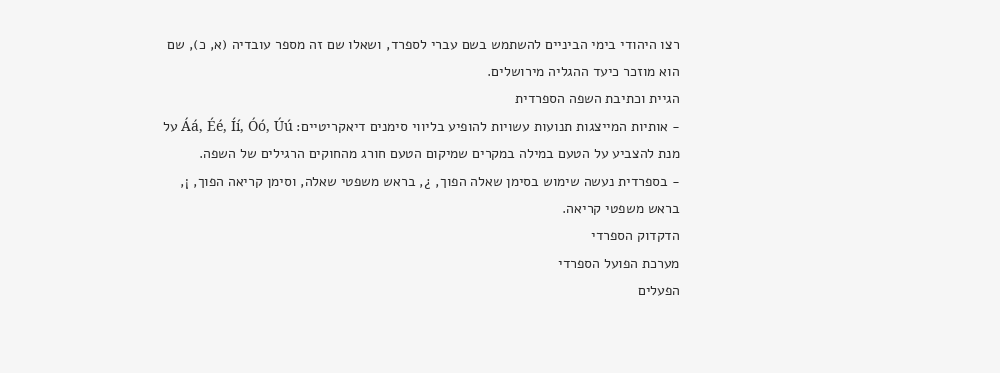רצו היהודי בימי הביניים להשתמש בשם עברי לספרד, ושאלו שם זה מספר עובדיה (א, כ), שם הוא מוזכר כיעד ההגליה מירושלים.
הגיית וכתיבת השפה הספרדית
- אותיות המייצגות תנועות עשויות להופיע בליווי סימנים דיאקריטיים: Áá, Éé, Íí, Óó, Úú על מנת להצביע על הטעם במילה במקרים שמיקום הטעם חורג מהחוקים הרגילים של השפה.
- בספרדית נעשה שימוש בסימן שאלה הפוך, ¿, בראש משפטי שאלה, וסימן קריאה הפוך, ¡, בראש משפטי קריאה.
הדקדוק הספרדי
מערכת הפועל הספרדי
הפעלים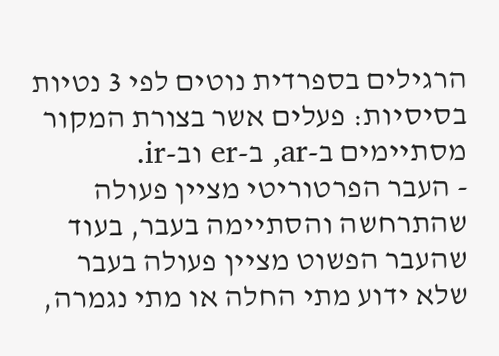הרגילים בספרדית נוטים לפי 3 נטיות בסיסיות: פעלים אשר בצורת המקור מסתיימים ב-ar, ב-er וב-ir.
- העבר הפרטוריטי מציין פעולה שהתרחשה והסתיימה בעבר, בעוד שהעבר הפשוט מציין פעולה בעבר שלא ידוע מתי החלה או מתי נגמרה,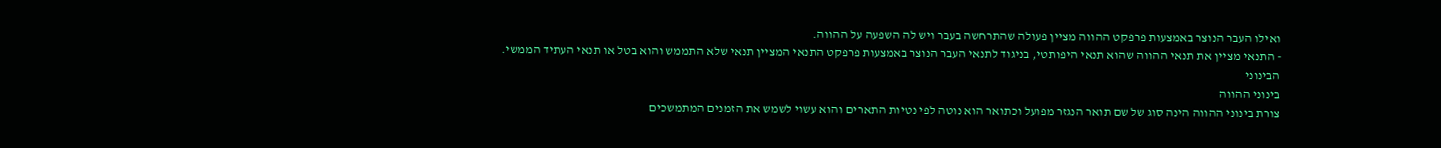ואילו העבר הנוצר באמצעות פרפקט ההווה מציין פעולה שהתרחשה בעבר ויש לה השפעה על ההווה.
- התנאי מציין את תנאי ההווה שהוא תנאי היפותטי, בניגוד לתנאי העבר הנוצר באמצעות פרפקט התנאי המציין תנאי שלא התממש והוא בטל או תנאי העתיד הממשי.
הבינוני
בינוני ההווה
צורת בינוני ההווה הינה סוג של שם תואר הנגזר מפועל וכתואר הוא נוטה לפי נטיות התארים והוא עשוי לשמש את הזמנים המתמשכים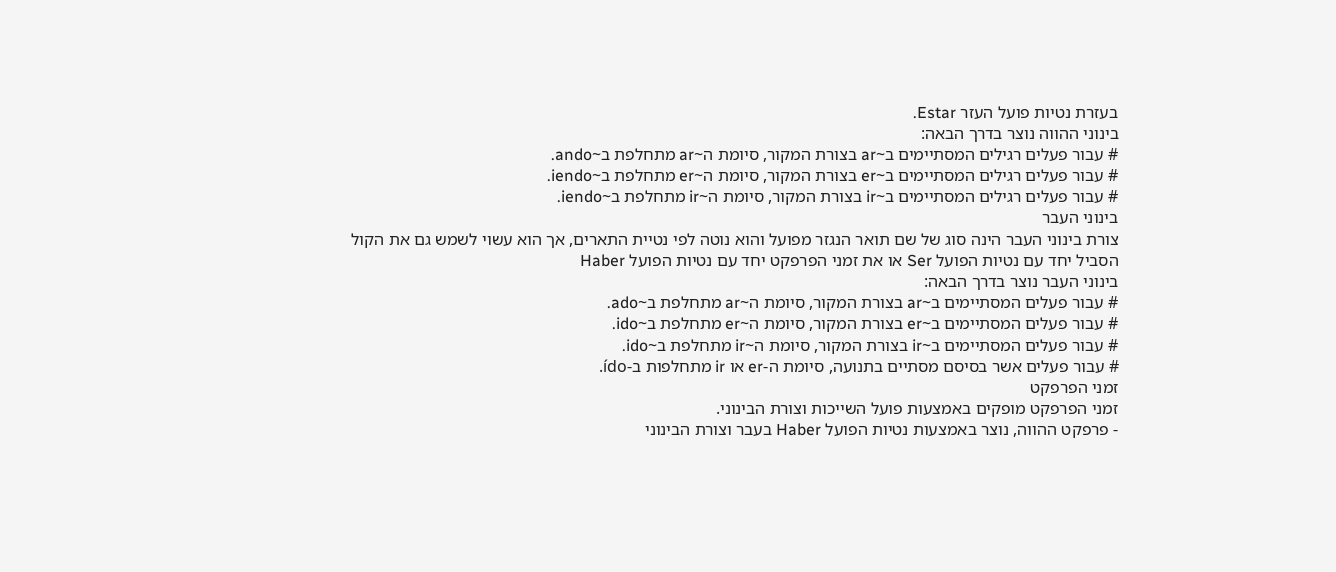בעזרת נטיות פועל העזר Estar.
בינוני ההווה נוצר בדרך הבאה:
# עבור פעלים רגילים המסתיימים ב~ar בצורת המקור, סיומת ה~ar מתחלפת ב~ando.
# עבור פעלים רגילים המסתיימים ב~er בצורת המקור, סיומת ה~er מתחלפת ב~iendo.
# עבור פעלים רגילים המסתיימים ב~ir בצורת המקור, סיומת ה~ir מתחלפת ב~iendo.
בינוני העבר
צורת בינוני העבר הינה סוג של שם תואר הנגזר מפועל והוא נוטה לפי נטיית התארים, אך הוא עשוי לשמש גם את הקול הסביל יחד עם נטיות הפועל Ser או את זמני הפרפקט יחד עם נטיות הפועל Haber
בינוני העבר נוצר בדרך הבאה:
# עבור פעלים המסתיימים ב~ar בצורת המקור, סיומת ה~ar מתחלפת ב~ado.
# עבור פעלים המסתיימים ב~er בצורת המקור, סיומת ה~er מתחלפת ב~ido.
# עבור פעלים המסתיימים ב~ir בצורת המקור, סיומת ה~ir מתחלפת ב~ido.
# עבור פעלים אשר בסיסם מסתיים בתנועה, סיומת ה-er או ir מתחלפות ב-ído.
זמני הפרפקט
זמני הפרפקט מופקים באמצעות פועל השייכות וצורת הבינוני.
- פרפקט ההווה, נוצר באמצעות נטיות הפועל Haber בעבר וצורת הבינוני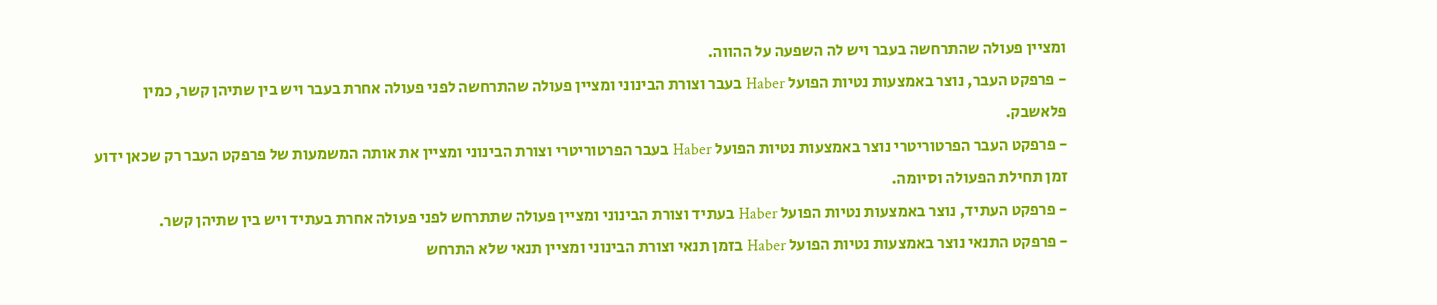ומציין פעולה שהתרחשה בעבר ויש לה השפעה על ההווה.
- פרפקט העבר, נוצר באמצעות נטיות הפועל Haber בעבר וצורת הבינוני ומציין פעולה שהתרחשה לפני פעולה אחרת בעבר ויש בין שתיהן קשר, כמין פלאשבק.
- פרפקט העבר הפרטוריטרי נוצר באמצעות נטיות הפועל Haber בעבר הפרטוריטרי וצורת הבינוני ומציין את אותה המשמעות של פרפקט העבר רק שכאן ידוע זמן תחילת הפעולה וסיומה.
- פרפקט העתיד, נוצר באמצעות נטיות הפועל Haber בעתיד וצורת הבינוני ומציין פעולה שתתרחש לפני פעולה אחרת בעתיד ויש בין שתיהן קשר.
- פרפקט התנאי נוצר באמצעות נטיות הפועל Haber בזמן תנאי וצורת הבינוני ומציין תנאי שלא התרחש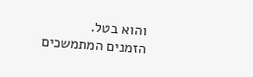והוא בטל.
הזמנים המתמשכים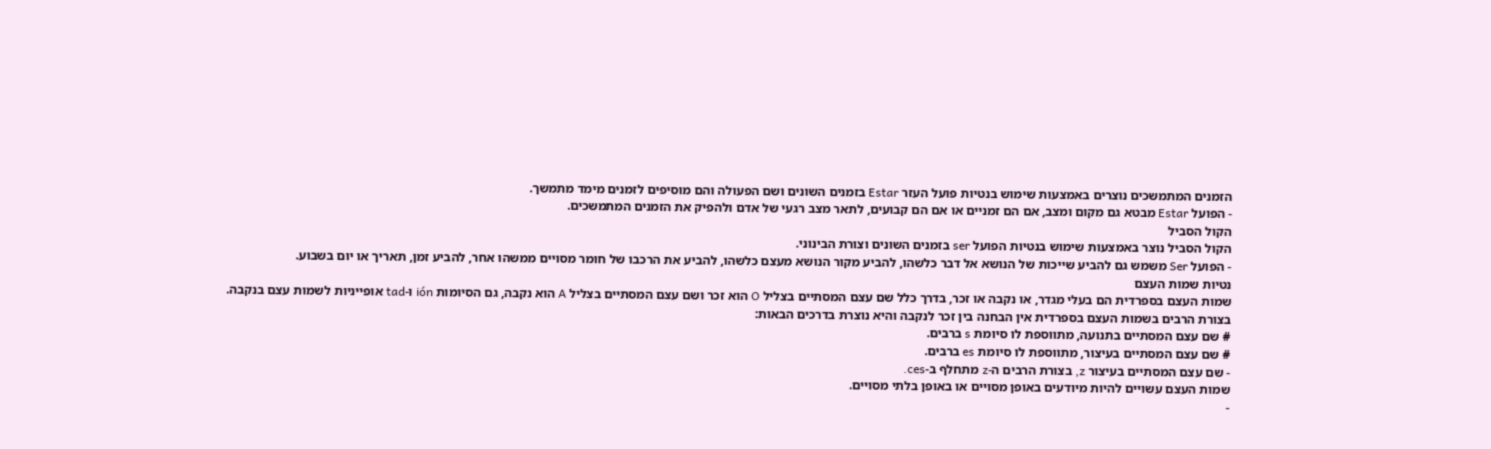הזמנים המתמשכים נוצרים באמצעות שימוש בנטיות פועל העזר Estar בזמנים השונים ושם הפעולה והם מוסיפים לזמנים מימד מתמשך.
- הפועל Estar מבטא גם מקום ומצב, אם הם זמניים או אם הם קבועים, לתאר מצב רגעי של אדם ולהפיק את הזמנים המתמשכים.
הקול הסביל
הקול הסביל נוצר באמצעות שימוש בנטיות הפועל ser בזמנים השונים וצורת הבינוני.
- הפועל Ser משמש גם להביע שייכות של הנושא אל דבר כלשהו, להביע מקור הנושא מעצם כלשהו, להביע את הרכבו של חומר מסויים ממשהו אחר, להביע זמן, תאריך או יום בשבוע.
נטיות שמות העצם
שמות העצם בספרדית הם בעלי מגדר, או נקבה או זכר, בדרך כלל שם עצם המסתיים בצליל O הוא זכר ושם עצם המסתיים בצליל A הוא נקבה, גם הסיומות ión ו-tad אופייניות לשמות עצם בנקבה.
בצורת הרבים בשמות העצם בספרדית אין הבחנה בין זכר לנקבה והיא נוצרת בדרכים הבאות:
# שם עצם המסתיים בתנועה, מתווספת לו סיומת s ברבים.
# שם עצם המסתיים בעיצור, מתווספת לו סיומת es ברבים.
- שם עצם המסתיים בעיצור z, בצורת הרבים ה-z מתחלף ב-ces.
שמות העצם עשויים להיות מיודעים באופן מסויים או באופן בלתי מסויים.
-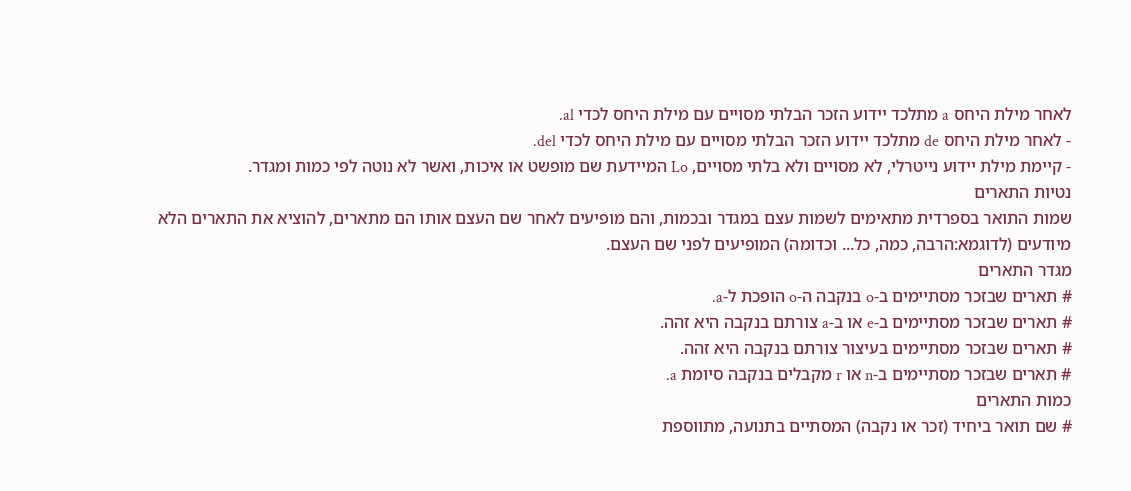לאחר מילת היחס a מתלכד יידוע הזכר הבלתי מסויים עם מילת היחס לכדי al.
- לאחר מילת היחס de מתלכד יידוע הזכר הבלתי מסויים עם מילת היחס לכדי del.
- קיימת מילת יידוע נייטרלי, לא מסויים ולא בלתי מסויים, Lo המיידעת שם מופשט או איכות, ואשר לא נוטה לפי כמות ומגדר.
נטיות התארים
שמות התואר בספרדית מתאימים לשמות עצם במגדר ובכמות, והם מופיעים לאחר שם העצם אותו הם מתארים, להוציא את התארים הלא מיודעים (לדוגמא:הרבה, כמה, כל... וכדומה) המופיעים לפני שם העצם.
מגדר התארים
# תארים שבזכר מסתיימים ב-o בנקבה ה-o הופכת ל-a.
# תארים שבזכר מסתיימים ב-e או ב-a צורתם בנקבה היא זהה.
# תארים שבזכר מסתיימים בעיצור צורתם בנקבה היא זהה.
# תארים שבזכר מסתיימים ב-n או r מקבלים בנקבה סיומת a.
כמות התארים
# שם תואר ביחיד (זכר או נקבה) המסתיים בתנועה, מתווספת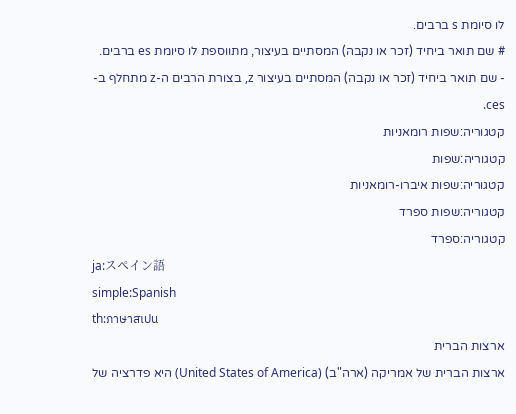לו סיומת s ברבים.
# שם תואר ביחיד (זכר או נקבה) המסתיים בעיצור, מתווספת לו סיומת es ברבים.
- שם תואר ביחיד (זכר או נקבה) המסתיים בעיצור z, בצורת הרבים ה-z מתחלף ב-ces.
קטגוריה:שפות רומאניות
קטגוריה:שפות
קטגוריה:שפות איברו-רומאניות
קטגוריה:שפות ספרד
קטגוריה:ספרד
ja:スペイン語
simple:Spanish
th:ภาษาสเปน
ארצות הברית
ארצות הברית של אמריקה (ארה"ב) (United States of America) היא פדרציה של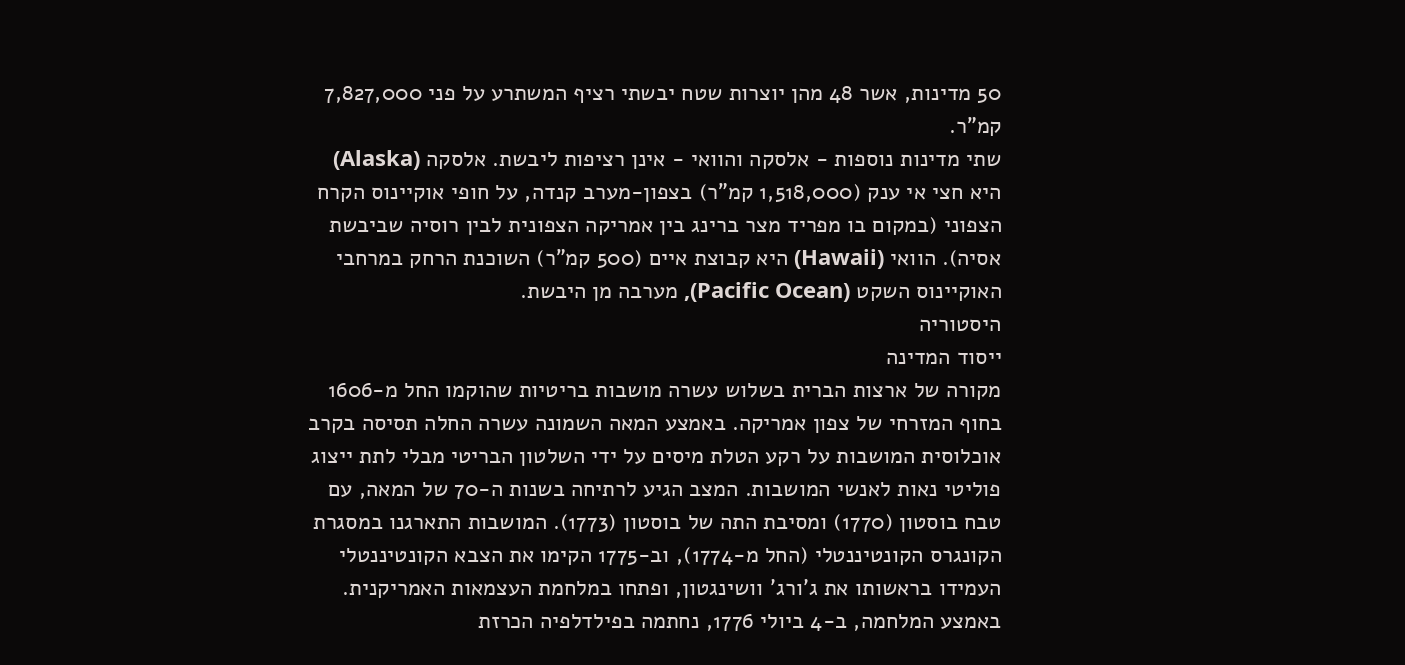50 מדינות, אשר 48 מהן יוצרות שטח יבשתי רציף המשתרע על פני 7,827,000 קמ"ר.
שתי מדינות נוספות - אלסקה והוואי - אינן רציפות ליבשת. אלסקה (Alaska) היא חצי אי ענק (1,518,000 קמ"ר) בצפון-מערב קנדה, על חופי אוקיינוס הקרח הצפוני (במקום בו מפריד מצר ברינג בין אמריקה הצפונית לבין רוסיה שביבשת אסיה). הוואי (Hawaii) היא קבוצת איים (500 קמ"ר) השוכנת הרחק במרחבי האוקיינוס השקט (Pacific Ocean), מערבה מן היבשת.
היסטוריה
ייסוד המדינה
מקורה של ארצות הברית בשלוש עשרה מושבות בריטיות שהוקמו החל מ-1606 בחוף המזרחי של צפון אמריקה. באמצע המאה השמונה עשרה החלה תסיסה בקרב אוכלוסית המושבות על רקע הטלת מיסים על ידי השלטון הבריטי מבלי לתת ייצוג פוליטי נאות לאנשי המושבות. המצב הגיע לרתיחה בשנות ה-70 של המאה, עם טבח בוסטון (1770) ומסיבת התה של בוסטון (1773). המושבות התארגנו במסגרת הקונגרס הקונטיננטלי (החל מ-1774), וב-1775 הקימו את הצבא הקונטיננטלי העמידו בראשותו את ג'ורג' וושינגטון, ופתחו במלחמת העצמאות האמריקנית. באמצע המלחמה, ב-4 ביולי 1776, נחתמה בפילדלפיה הכרזת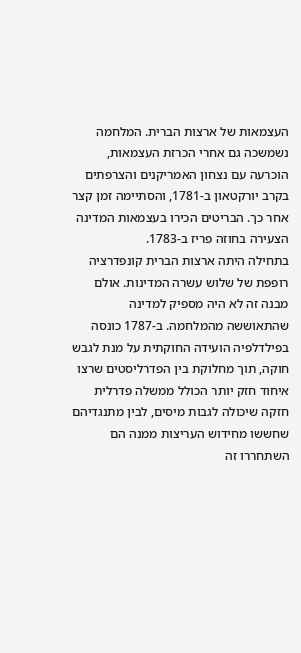העצמאות של ארצות הברית. המלחמה נשמשכה גם אחרי הכרזת העצמאות, הוכרעה עם נצחון האמריקנים והצרפתים בקרב יורקטאון ב-1781, והסתיימה זמן קצר אחר כך. הבריטים הכירו בעצמאות המדינה הצעירה בחוזה פריז ב-1783.
בתחילה היתה ארצות הברית קונפדרציה רופפת של שלוש עשרה המדינות. אולם מבנה זה לא היה מספיק למדינה שהתאוששה מהמלחמה. ב-1787 כונסה בפילדלפיה הועידה החוקתית על מנת לגבש חוקה, תוך מחלוקת בין הפדרליסטים שרצו איחוד חזק יותר הכולל ממשלה פדרלית חזקה שיכולה לגבות מיסים, לבין מתנגדיהם שחששו מחידוש העריצות ממנה הם השתחררו זה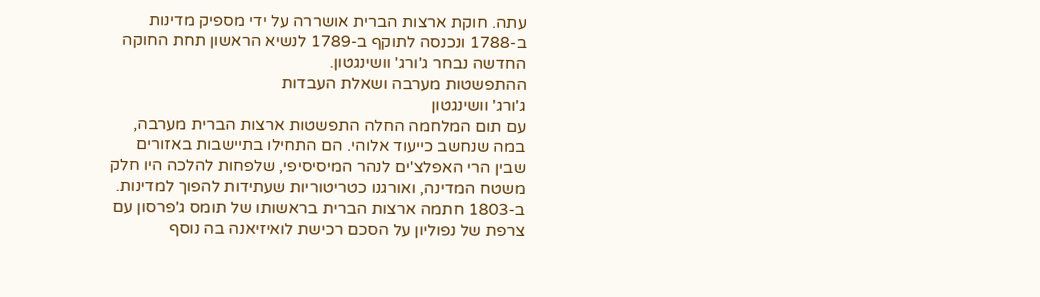עתה. חוקת ארצות הברית אושררה על ידי מספיק מדינות ב-1788 ונכנסה לתוקף ב-1789 לנשיא הראשון תחת החוקה החדשה נבחר ג'ורג' וושינגטון.
ההתפשטות מערבה ושאלת העבדות
ג'ורג' וושינגטון
עם תום המלחמה החלה התפשטות ארצות הברית מערבה, במה שנחשב כייעוד אלוהי. הם התחילו בתיישבות באזורים שבין הרי האפלצ'ים לנהר המיסיסיפי, שלפחות להלכה היו חלק משטח המדינה, ואורגנו כטריטוריות שעתידות להפוך למדינות. ב-1803 חתמה ארצות הברית בראשותו של תומס ג'פרסון עם צרפת של נפוליון על הסכם רכישת לואיזיאנה בה נוסף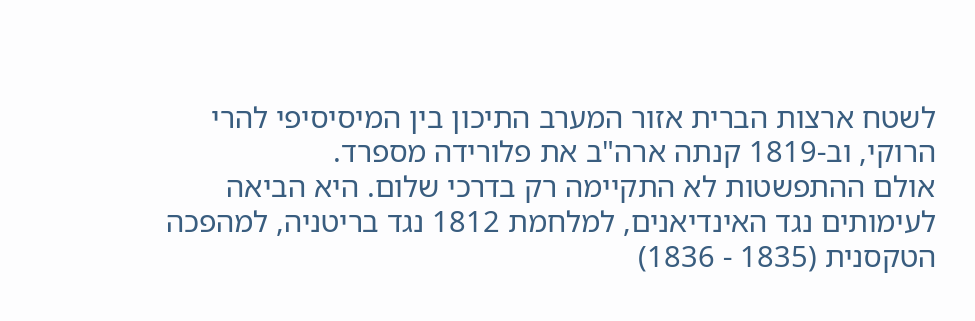לשטח ארצות הברית אזור המערב התיכון בין המיסיסיפי להרי הרוקי, וב-1819 קנתה ארה"ב את פלורידה מספרד.
אולם ההתפשטות לא התקיימה רק בדרכי שלום. היא הביאה לעימותים נגד האינדיאנים, למלחמת 1812 נגד בריטניה, למהפכה הטקסנית (1835 - 1836)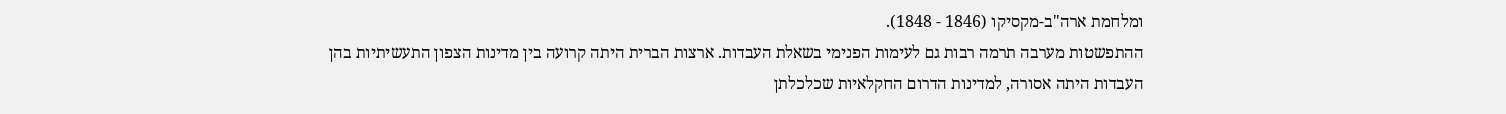ומלחמת ארה"ב-מקסיקו (1846 - 1848).
ההתפשטות מערבה תרמה רבות גם לעימות הפנימי בשאלת העבדות. ארצות הברית היתה קרועה בין מדינות הצפון התעשיתיות בהן העבדות היתה אסורה, למדינות הדרום החקלאיות שכלכלתן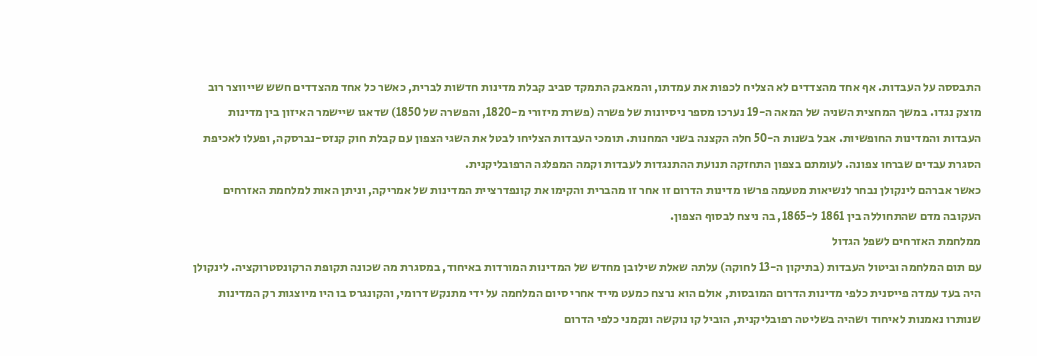התבססה על העבדות. אף אחד מהצדדים לא הצליח לכפות את עמדתו, והמאבק התמקד סביב קבלת מדינות חדשות לברית, כאשר כל אחד מהצדדים חשש שייווצר רוב מוצק נגדו. במשך המחצית השניה של המאה ה-19 נערכו מספר ניסיונות של פשרה (פשרת מיזורי מ-1820, והפשרה של 1850) שדאגו שיישמר האיזון בין מדינות העבדות והמדינות החופשיות. אבל בשנות ה-50 חלה הקצנה בשני המחנות. תומכי העבדות הצליחו לבטל את השגי הצפון עם קבלת חוק קנזס-נברסקה, ופעלו לאכיפת הסגרת עבדים שברחו צפונה. לעומתם בצפון התחזקה תנועת ההתנגדות לעבדות וקמה המפלגה הרפובליקנית.
כאשר אברהם לינקולן נבחר לנשיאות מטעמה פרשו מדינות הדרום זו אחר זו מהברית והקימו את קונפדרציית המדינות של אמריקה, וניתן האות למלחמת האזרחים העקובה מדם שהתחוללה בין 1861 ל-1865, בה ניצח לבסוף הצפון.
ממלחמת האזרחים לשפל הגדול
עם תום המלחמה וביטול העבדות (בתיקון ה-13 לחוקה) עלתה שאלת שילובן מחדש של המדינות המורדות באיחוד, במסגרת מה שכונה תקופת הרקונסטרוקציה. לינקולן היה בעד עמדה פייסנית כלפי מדינות הדרום המובסות, אולם הוא נרצח כמעט מייד אחרי סיום המלחמה על ידי מתנקש דרומי, והקונגרס בו היו מיוצגות רק המדינות שנותרו נאמנות לאיחוד ושהיה בשליטה רפובליקנית, הוביל קו נוקשה ונקמני כלפי הדרום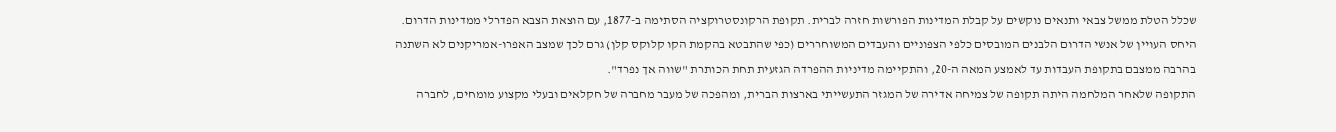שכלל הטלת ממשל צבאי ותנאים נוקשים על קבלת המדינות הפורשות חזרה לברית. תקופת הרקונסטרוקציה הסתימה ב-1877, עם הוצאת הצבא הפדרלי ממדינות הדרום. היחס העויין של אנשי הדרום הלבנים המובסים כלפי הצפוניים והעבדים המשוחררים (כפי שהתבטא בהקמת הקו קלוקס קלן) גרם לכך שמצב האפרו-אמריקנים לא השתנה בהרבה ממצבם בתקופת העבדות עד לאמצע המאה ה-20, והתקיימה מדיניות ההפרדה הגזעית תחת הכותרת "שווה אך נפרד".
התקופה שלאחר המלחמה היתה תקופה של צמיחה אדירה של המגזר התעשייתי בארצות הברית, ומהפכה של מעבר מחברה של חקלאים ובעלי מקצוע מומחים, לחברה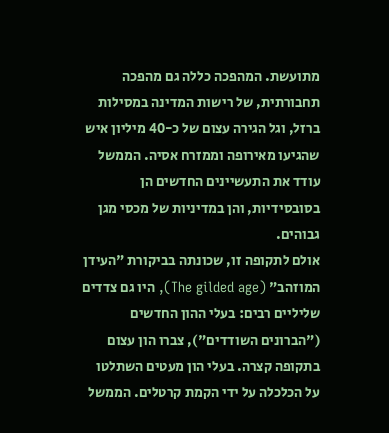מתועשת. המהפכה כללה גם מהפכה תחבורתית, של רישות המדינה במסילות ברזל, וגל הגירה עצום של כ-40 מיליון איש שהגיעו מאירופה וממזרח אסיה. הממשל עודד את התעשיינים החדשים הן בסובסידיות, והן במדיניות של מכסי מגן גבוהים.
אולם לתקופה זו, שכונתה בביקורת "העידן המוזהב" (The gilded age), היו גם צדדים שליליים רבים: בעלי ההון החדשים ("הברונים השודדים"), צברו הון עצום בתקופה קצרה. בעלי הון מעטים השתלטו על הכלכלה על ידי הקמת קרטלים. הממשל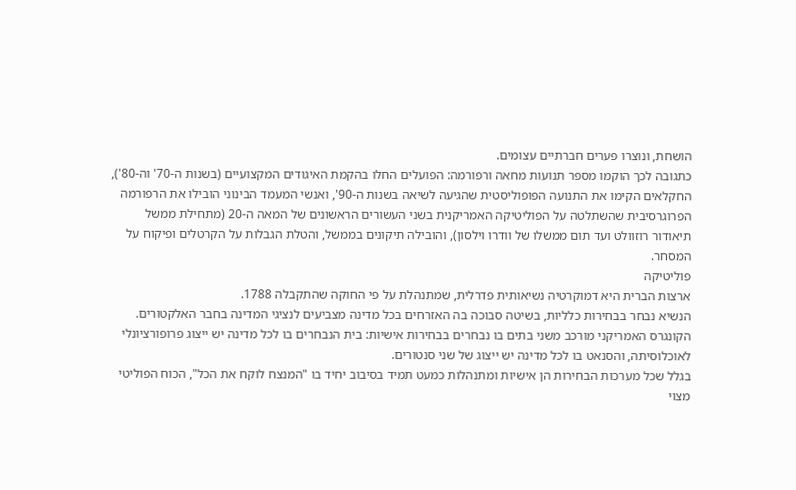הושחת, ונוצרו פערים חברתיים עצומים.
כתגובה לכך הוקמו מספר תנועות מחאה ורפורמה: הפועלים החלו בהקמת האיגודים המקצועיים (בשנות ה-70' וה-80'), החקלאים הקימו את התנועה הפופוליסטית שהגיעה לשיאה בשנות ה-90', ואנשי המעמד הבינוני הובילו את הרפורמה הפרוגרסיבית שהשתלטה על הפוליטיקה האמריקנית בשני העשורים הראשונים של המאה ה-20 (מתחילת ממשל תיאודור רוזוולט ועד תום ממשלו של וודרו וילסון), והובילה תיקונים בממשל, והטלת הגבלות על הקרטלים ופיקוח על המסחר.
פוליטיקה
ארצות הברית היא דמוקרטיה נשיאותית פדרלית, שמתנהלת על פי החוקה שהתקבלה 1788.
הנשיא נבחר בבחירות כלליות, בשיטה סבוכה בה האזרחים בכל מדינה מצביעים לנציגי המדינה בחבר האלקטורים.
הקונגרס האמריקני מורכב משני בתים בו נבחרים בבחירות אישיות: בית הנבחרים בו לכל מדינה יש ייצוג פרופורציונלי לאוכלוסיתה, והסנאט בו לכל מדינה יש ייצוג של שני סנטורים.
בגלל שכל מערכות הבחירות הן אישיות ומתנהלות כמעט תמיד בסיבוב יחיד בו "המנצח לוקח את הכל", הכוח הפוליטי מצוי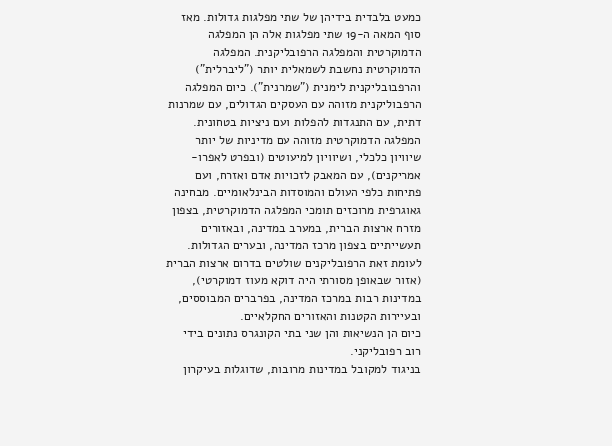כמעט בלבדית בידיהן של שתי מפלגות גדולות. מאז סוף המאה ה-19 שתי מפלגות אלה הן המפלגה הדמוקרטית והמפלגה הרפובליקנית. המפלגה הדמוקרטית נחשבת לשמאלית יותר ("ליברלית") והרפבובליקנית לימנית ("שמרנית"). כיום המפלגה הרפבוליקנית מזוהה עם העסקים הגדולים, עם שמרנות דתית, עם התנגדות להפלות ועם ניציות בטחונית. המפלגה הדמוקרטית מזוהה עם מדיניות של יותר שיוויון כלכלי, ושיוויון למיעוטים (ובפרט לאפרו-אמריקנים), עם המאבק לזכויות אדם ואזרח, ועם פתיחות כלפי העולם והמוסדות הבינלאומיים. מבחינה גאוגרפית מרוכזים תומכי המפלגה הדמוקרטית, בצפון מזרח ארצות הברית, במערב במדינה, ובאזורים תעשייתיים בצפון מרכז המדינה, ובערים הגדולות. לעומת זאת הרפובליקנים שולטים בדרום ארצות הברית (אזור שבאופן מסורתי היה דוקא מעוז דמוקרטי), במדינות רבות במרכז המדינה, בפרברים המבוססים, ובעיירות הקטנות והאזורים החקלאיים.
כיום הן הנשיאות והן שני בתי הקונגרס נתונים בידי רוב רפובליקני.
בניגוד למקובל במדינות מרובות, שדוגלות בעיקרון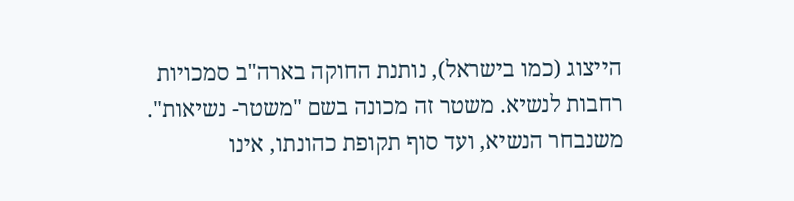הייצוג (כמו בישראל), נותנת החוקה בארה"ב סמכויות רחבות לנשיא. משטר זה מכונה בשם "משטר- נשיאות".
משנבחר הנשיא, ועד סוף תקופת כהונתו, אינו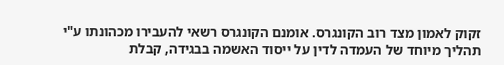זקוק לאמון מצד רוב הקונגרס. אומנם הקונגרס רשאי להעבירו מכהונתו ע"י תהליך מיוחד של העמדה לדין על ייסוד האשמה בבגידה, קבלת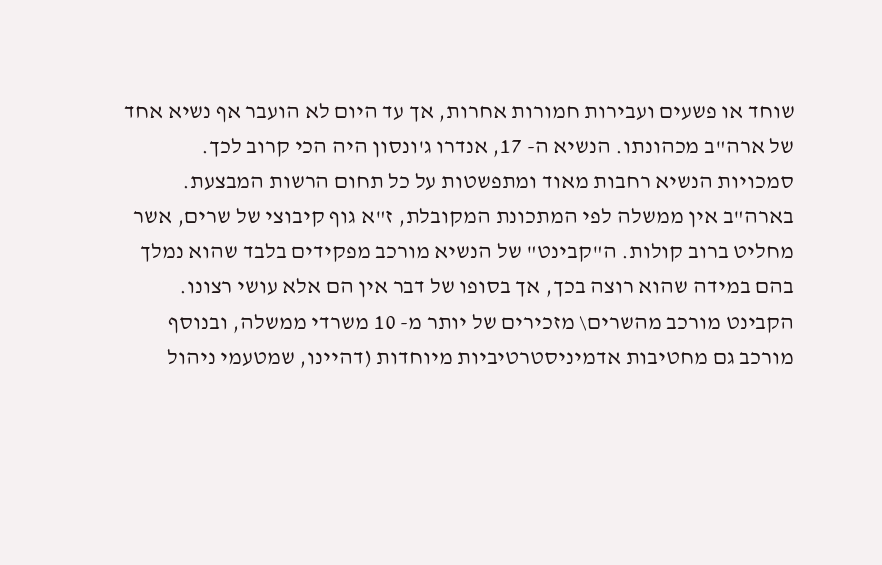שוחד או פשעים ועבירות חמורות אחרות, אך עד היום לא הועבר אף נשיא אחד של ארה"ב מכהונתו. הנשיא ה- 17, אנדרו ג'ונסון היה הכי קרוב לכך.
סמכויות הנשיא רחבות מאוד ומתפשטות על כל תחום הרשות המבצעת. בארה"ב אין ממשלה לפי המתכונת המקובלת, ז"א גוף קיבוצי של שרים, אשר מחליט ברוב קולות. ה"קבינט" של הנשיא מורכב מפקידים בלבד שהוא נמלך בהם במידה שהוא רוצה בכך, אך בסופו של דבר אין הם אלא עושי רצונו. הקבינט מורכב מהשרים\ מזכירים של יותר מ- 10 משרדי ממשלה, ובנוסף מורכב גם מחטיבות אדמיניסטרטיביות מיוחדות (דהיינו, שמטעמי ניהול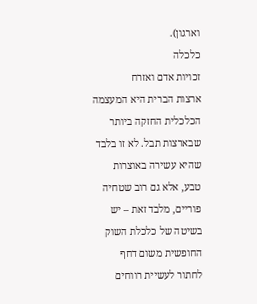וארגון).
כלכלה
זכויות אדם ואזרח
ארצות הברית היא המעצמה הכלכלית החזקה ביותר שבארצות תבל. לא זו בלבד שהיא עשירה באוצרות טבע, אלא גם רוב שטחיה פוריים, מלבד זאת – יש בשיטה של כלכלת השוק החופשית משום דחף לחתור לעשיית רווחים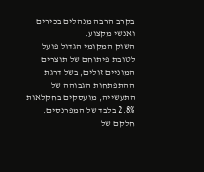בקרב הרבה מנהלים בכירים ואנשי מקצוע.
השוק המקומי הגדול פועל לטובת פיתוחם של תוצרים המוניים זולים, בשל דרגת ההתפתחות הגבוהה של התעשייה, מועסקים בחקלאות 2.8% בלבד של המפרנסים. חלקם של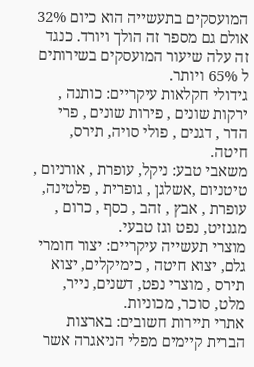המועסקים בתעשייה הוא כיום 32% אולם גם מספר זה הולך ויורד. כנגד זה עלה שיעור המועסקים בשירותים ל 65% ויותר.
גידולי חקלאות עיקריים: כותנה , ירקות שונים , פירות שונים , פרי הדר , דגנים , פולי סויה, תירס, חיטה.
משאבי טבע: ניקל, עופרת , אורניום , טיטניום ,אשלגן , גופרית , פלטינה, עופרת , אבץ , זהב , כסף , כרום , מגנזיט, נפט וגז טבעי.
מוצרי תעשייה עיקריים: יצור חומרי גלם, יצוא חיטה , כימיקלים, יצוא תירס , מוצרי נפט, דשנים, נייר, מלט, סוכר, מכוניות.
אתרי תיירות חשובים: בארצות הברית קיימים מפלי הניאגרה אשר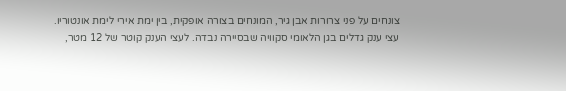צונחים על פני צרורות אבן גיר, המונחים בצורה אופקית, בין ימת אירי לימת אונטוריו.
עצי ענק גדלים בגן הלאומי סקוויה שבסיירה נבדה. לעצי הענק קוטר של 12 מטר,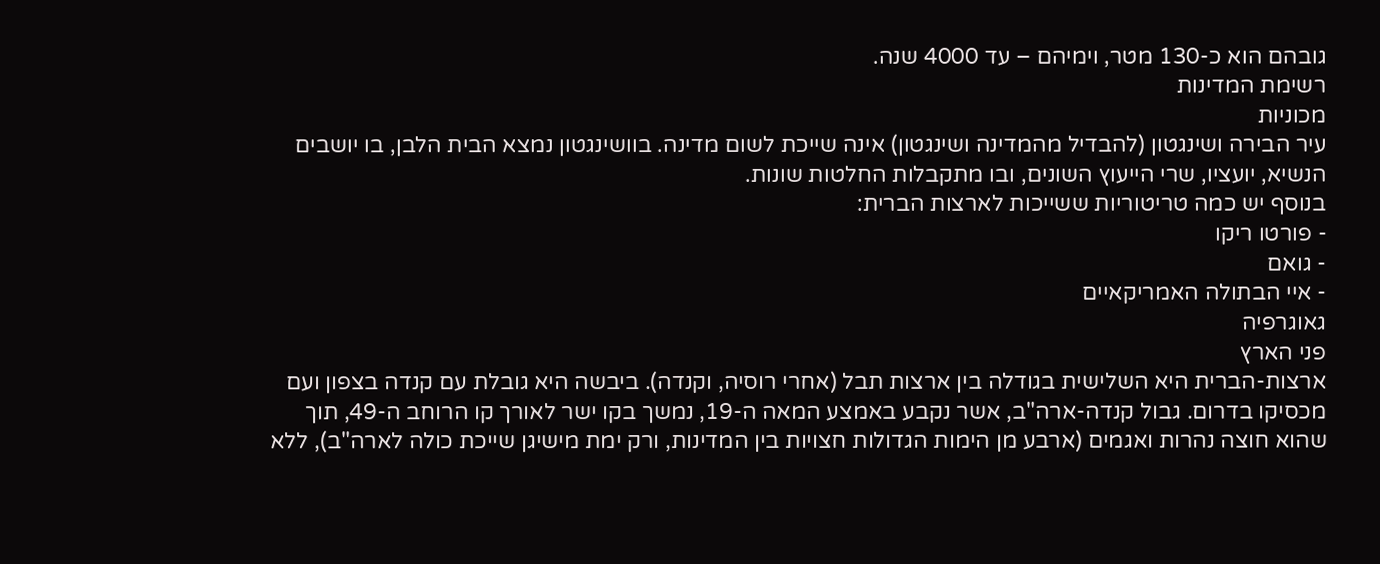גובהם הוא כ-130 מטר, וימיהם – עד 4000 שנה.
רשימת המדינות
מכוניות
עיר הבירה ושינגטון (להבדיל מהמדינה ושינגטון) אינה שייכת לשום מדינה. בוושינגטון נמצא הבית הלבן, בו יושבים הנשיא, יועציו, שרי הייעוץ השונים, ובו מתקבלות החלטות שונות.
בנוסף יש כמה טריטוריות ששייכות לארצות הברית:
- פורטו ריקו
- גואם
- איי הבתולה האמריקאיים
גאוגרפיה
פני הארץ
ארצות-הברית היא השלישית בגודלה בין ארצות תבל (אחרי רוסיה, וקנדה). ביבשה היא גובלת עם קנדה בצפון ועם מכסיקו בדרום. גבול קנדה-ארה"ב, אשר נקבע באמצע המאה ה-19, נמשך בקו ישר לאורך קו הרוחב ה-49, תוך שהוא חוצה נהרות ואגמים (ארבע מן הימות הגדולות חצויות בין המדינות, ורק ימת מישיגן שייכת כולה לארה"ב), ללא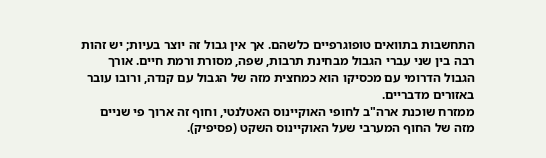התחשבות בתוואים טופוגרפיים כלשהם. אך אין גבול זה יוצר בעיות; יש זהות רבה בין שני עברי הגבול מבחינת תרבות, שפה, מסורת ורמת חיים. אורך הגבול הדרומי עם מכסיקו הוא כמחצית מזה של הגבול עם קנדה, ורובו עובר באזורים מדבריים.
ממזרח שוכנת ארה"ב לחופי האוקיינוס האטלנטי, וחוף זה ארוך פי שניים מזה של החוף המערבי שעל האוקיינוס השקט (פסיפיק).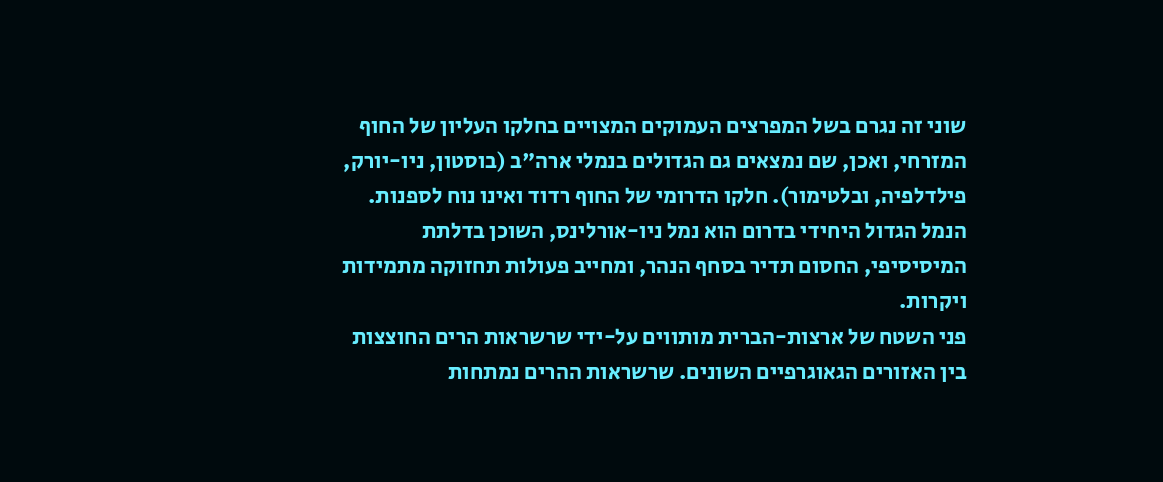שוני זה נגרם בשל המפרצים העמוקים המצויים בחלקו העליון של החוף המזרחי, ואכן, שם נמצאים גם הגדולים בנמלי ארה"ב (בוסטון, ניו-יורק, פילדלפיה, ובלטימור). חלקו הדרומי של החוף רדוד ואינו נוח לספנות. הנמל הגדול היחידי בדרום הוא נמל ניו-אורלינס, השוכן בדלתת המיסיסיפי, החסום תדיר בסחף הנהר, ומחייב פעולות תחזוקה מתמידות ויקרות.
פני השטח של ארצות-הברית מותווים על-ידי שרשראות הרים החוצצות בין האזורים הגאוגרפיים השונים. שרשראות ההרים נמתחות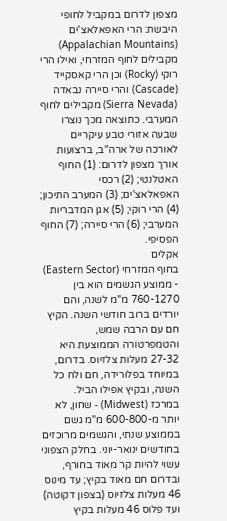מצפון לדרום במקביל לחופי היבשת: הרי האפאלאצ'ים (Appalachian Mountains) מקבילים לחוף המזרחי, ואילו הרי רוקי (Rocky) וכן הרי קאסקייד (Cascade) והרי סיירה נבאדה (Sierra Nevada) מקבילים לחוף המערבי. כתוצאה מכך נוצרו שבעה אזורי טבע עיקריים לאורכה של ארה"ב, ברצועות אורך מצפון לדרום: (1) החוף האטלנטי; (2) רכסי האפאלאצ'ים; (3) המערב התיכון; (4) הרי רוקי; (5) אגן המדבריות המערבי; (6) הרי סיירה; (7) החוף הפסיפי.
אקלים
בחוף המזרחי (Eastern Sector) - ממוצע הגשמים הוא בין 760-1270 מ"מ לשנה, והם יורדים ברוב חודשי השנה. הקיץ חם עם הרבה שמש, והטמפרטורה הממוצעת היא 27-32 מעלות צלזיוס. בדרום, במיוחד בפלורידה, חם ולח כל השנה, ובקיץ אפילו הביל.
במרכז (Midwest) - שחון, לא יותר מ-600-800 מ"מ גשם בממוצע שנתי, והגשמים מרוכזים בחודשים ינואר-יוני. בחלק הצפוני עשוי להיות קר מאוד בחורף, ובדרום חם מאוד בקיץ; עד מינוס 46 מעלות צלזיוס (בצפון דקוטה) ועד פלוס 46 מעלות בקיץ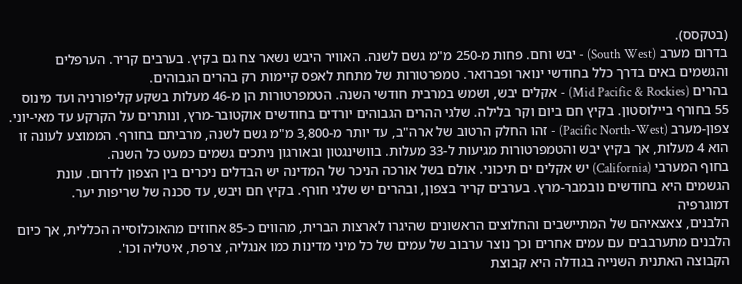(בטקסס).
בדרום מערב (South West) - יבש וחם. פחות מ-250 מ"מ גשם לשנה. האוויר היבש נשאר צח גם בקיץ. בערבים קריר. הערפלים והגשמים באים בדרך כלל בחודשי ינואר ופברואר. טמפרטורות של מתחת לאפס קיימות רק בהרים הגבוהים.
בהרים (Mid Pacific & Rockies) - אקלים יבש, ושמש במרבית חודשי השנה. הטמפרטורות הן מ-46 מעלות בשקע קליפורניה ועד מינוס 55 בחורף ביילוסטון. בקיץ חם ביום וקר בלילה. שלגי ההרים הגבוהים יורדים בחודשים אוקטובר-מרץ, ונותרים על הקרקע עד מאי-יוני.
צפון-מערב (Pacific North-West) - זהו החלק הרטוב של ארה"ב, עד יותר מ-3,800 מ"מ גשם לשנה, מרביתם בחורף. הממוצע לעונה זו הוא 4 מעלות, אך בקיץ יבש והטמפרטורות מגיעות ל-33 מעלות. בוושינגטון ובאורגון ניתכים גשמים כמעט כל השנה.
בחוף המערבי (California) יש אקלים ים תיכוני. אולם בשל אורכה הניכר של המדינה יש הבדלים ניכרים בין הצפון לדרום. עונת הגשמים היא בחודשים נובמבר-מרץ. בערבים קריר בצפון, ובהרים יש שלגי חורף. בקיץ חם ויבש, עד סכנה של שריפות יער.
דמוגרפיה
הלבנים, צאצאיהם של המתיישבים והחלוצים הראשונים שהיגרו לארצות הברית, מהווים כ-85 אחוזים מהאוכלוסייה הכללית, אך כיום הלבנים מתערבבים עם עמים אחרים וכך נוצר ערבוב של עמים של כל מיני מדינות כמו אנגליה, צרפת, איטליה וכו'.
הקבוצה האתנית השנייה בגודלה היא קבוצת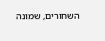השחורים, שמונה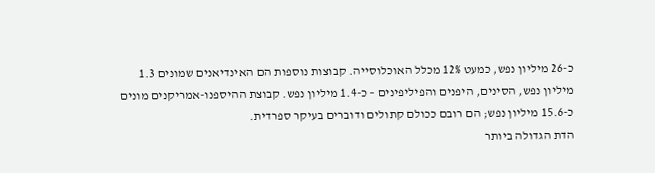כ-26 מיליון נפש, כמעט 12% מכלל האוכלוסייה. קבוצות נוספות הם האינדיאנים שמונים 1.3 מיליון נפש, הסינים, היפנים והפיליפינים – כ-1.4 מיליון נפש. קבוצת ההיספנו-אמריקנים מונים כ-15.6 מיליון נפש; הם רובם ככולם קתולים ודוברים בעיקר ספרדית.
הדת הגדולה ביותר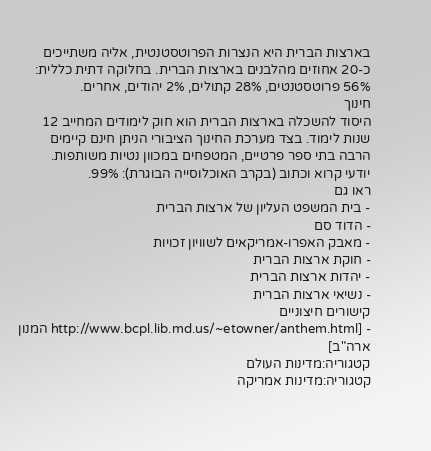בארצות הברית היא הנצרות הפרוטסטנטית, אליה משתייכים כ-20 אחוזים מהלבנים בארצות הברית. בחלוקה דתית כללית: 56% פרוטסטנטים, 28% קתולים, 2% יהודים, אחרים.
חינוך
היסוד להשכלה בארצות הברית הוא חוק לימודים המחייב 12 שנות לימוד. בצד מערכת החינוך הציבורי הניתן חינם קיימים הרבה בתי ספר פרטיים, המטפחים במכוון נטיות משותפות.
יודעי קרוא וכתוב (בקרב האוכלוסייה הבוגרת): 99%.
ראו גם
- בית המשפט העליון של ארצות הברית
- הדוד סם
- מאבק האפרו-אמריקאים לשוויון זכויות
- חוקת ארצות הברית
- יהדות ארצות הברית
- נשיאי ארצות הברית
קישורים חיצוניים
- [http://www.bcpl.lib.md.us/~etowner/anthem.html המנון ארה"ב]
קטגוריה:מדינות העולם
קטגוריה:מדינות אמריקה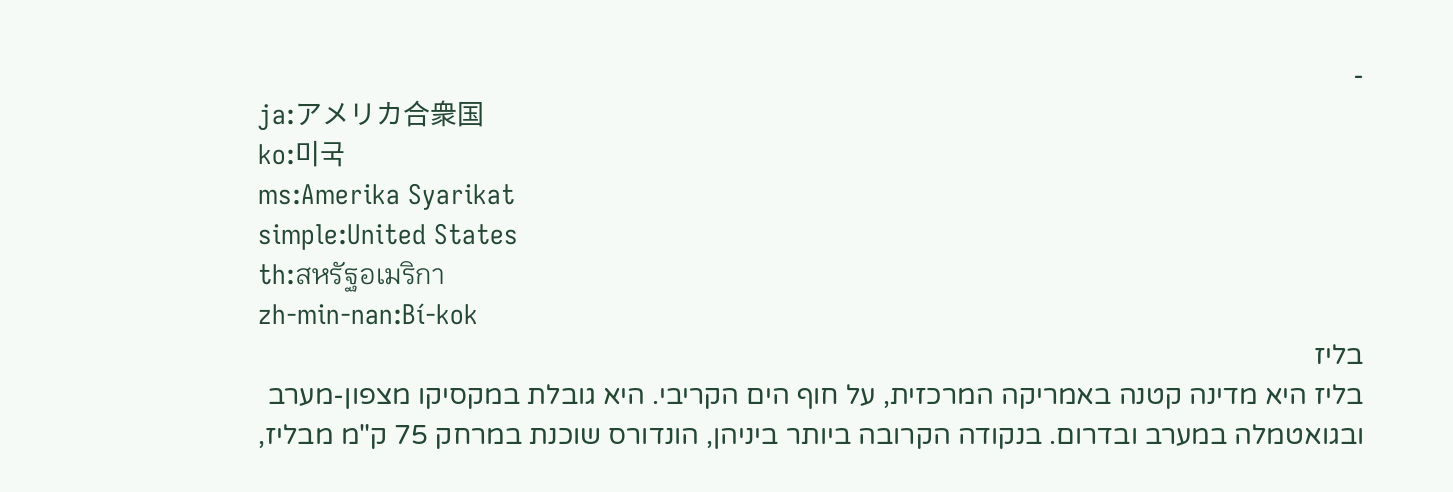-
ja:アメリカ合衆国
ko:미국
ms:Amerika Syarikat
simple:United States
th:สหรัฐอเมริกา
zh-min-nan:Bí-kok
בליז
בליז היא מדינה קטנה באמריקה המרכזית, על חוף הים הקריבי. היא גובלת במקסיקו מצפון-מערב ובגואטמלה במערב ובדרום. בנקודה הקרובה ביותר ביניהן, הונדורס שוכנת במרחק 75 ק"מ מבליז,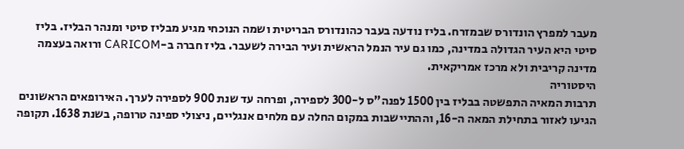מעבר למפרץ הונדורס שבמזרח. בליז נודעה בעבר כהונדורס הבריטית ושמה הנוכחי מגיע מבליז סיטי ומנהר הבליז. בליז סיטי היא העיר הגדולה במדינה, כמו גם עיר הנמל הראשית ועיר הבירה לשעבר. בליז חברה ב-CARICOM ורואה בעצמה מדינה קריבית ולא מרכז אמריקאית.
היסטוריה
תרבות המאיה התפשטה בבליז בין 1500 לפנה"ס ל-300 לספירה, ופרחה עד שנת 900 לספירה לערך. האירופאים הראשונים הגיעו לאזור בתחילת המאה ה-16, וההתיישבות במקום החלה עם מלחים אנגליים, ניצולי ספינה טרופה, בשנת 1638. תקופה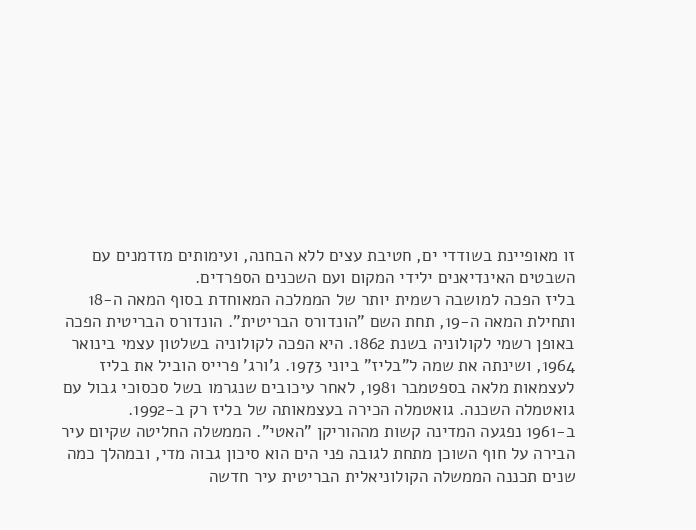זו מאופיינת בשודדי ים, חטיבת עצים ללא הבחנה, ועימותים מזדמנים עם השבטים האינדיאנים ילידי המקום ועם השכנים הספרדים.
בליז הפכה למושבה רשמית יותר של הממלכה המאוחדת בסוף המאה ה-18 ותחילת המאה ה-19, תחת השם "הונדורס הבריטית". הונדורס הבריטית הפכה באופן רשמי לקולוניה בשנת 1862. היא הפכה לקולוניה בשלטון עצמי בינואר 1964, ושינתה את שמה ל"בליז" ביוני 1973. ג'ורג' פרייס הוביל את בליז לעצמאות מלאה בספטמבר 1981, לאחר עיכובים שנגרמו בשל סכסוכי גבול עם גואטמלה השכנה. גואטמלה הכירה בעצמאותה של בליז רק ב-1992.
ב-1961 נפגעה המדינה קשות מההוריקן "האטי". הממשלה החליטה שקיום עיר הבירה על חוף השוכן מתחת לגובה פני הים הוא סיכון גבוה מדי, ובמהלך כמה שנים תכננה הממשלה הקולוניאלית הבריטית עיר חדשה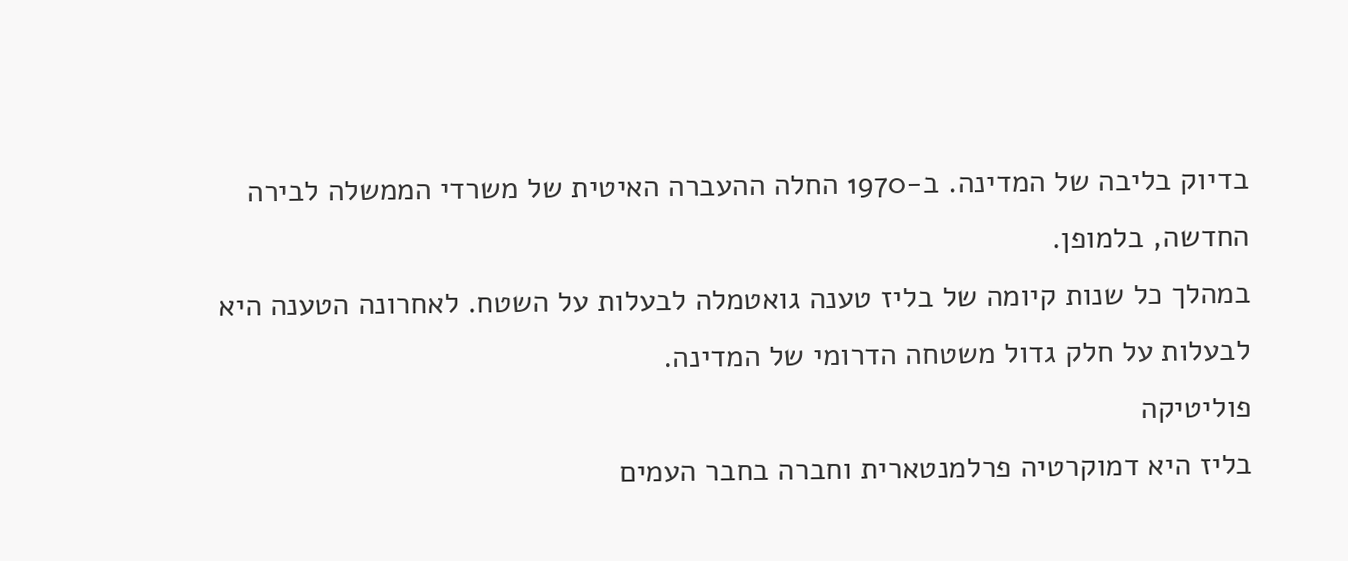בדיוק בליבה של המדינה. ב-1970 החלה ההעברה האיטית של משרדי הממשלה לבירה החדשה, בלמופן.
במהלך כל שנות קיומה של בליז טענה גואטמלה לבעלות על השטח. לאחרונה הטענה היא לבעלות על חלק גדול משטחה הדרומי של המדינה.
פוליטיקה
בליז היא דמוקרטיה פרלמנטארית וחברה בחבר העמים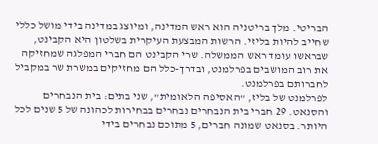הבריטי. מלך בריטניה הוא ראש המדינה, ומיוצג במדינה בידי מושל כללי שחייב להיות בליזי. הרשות המבצעת העיקרית בשלטון היא הקבינט, שבראשו עומד ראש הממשלה. שרי הקבינט הם חברי המפלגה שמחזיקה את רוב המושבים בפרלמנט, ובדרך-כלל הם מחזיקים במשרת שר במקביל לחברותם בפרלמנט.
לפרלמנט של בליז, "האסיפה הלאומית", שני בתים: בית הנבחרים והסנאט. 29 חברי בית הנבחרים נבחרים בבחירות לכהונה של 5 שנים לכל היותר. בסנאט שמונה חברים, 5 מתוכם נבחרים בידי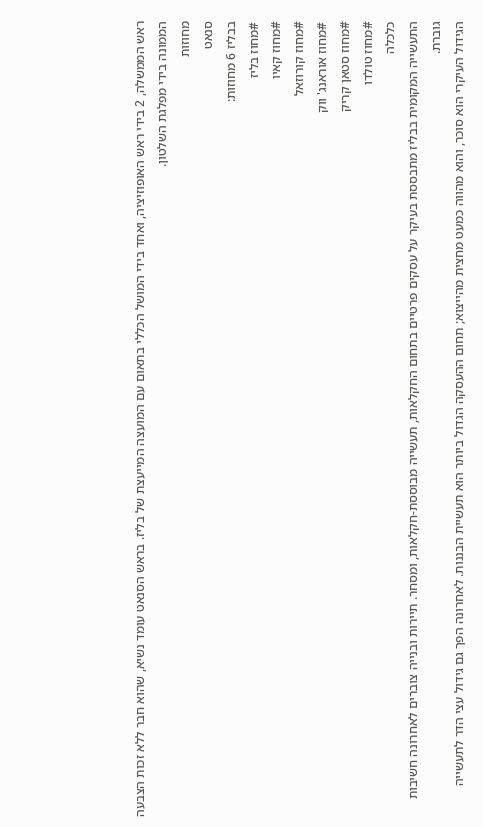ראש הממשלה, 2 בידי ראש האופוזיציה, ואחד בידי המושל הכללי בתאום עם המועצה המייעצת של בליז. בראש הסנאט עומד נשיא, שהוא חבר ללא זכות הצבעה הממונה בידי מפלגת השלטון.
מחוזות
סנאט
בבליז 6 מחוזות:
#מחוז בליז
#מחוז קאיו
#מחוז קורוזאל
#מחוז אוראנג' ווק
#מחוז סטאן קריק
#מחוז טולדו
כלכלה
התעשייה המקומית בבליז מתבססת בעיקר על עסקים פרטיים בתחום החקלאות, תעשייה מבוססת-חקלאות, ומסחר. תיירות ובנייה צוברים לאחרונה חשיבות גוברת.
הגידול העיקרי הוא סוכר, והוא מהווה כמעט מחצית מהייצוא; תחום ההעסקה הגדול ביותר הוא תעשיית הבננות. לאחרונה הפך גם גידול עצי הדר לתעשייה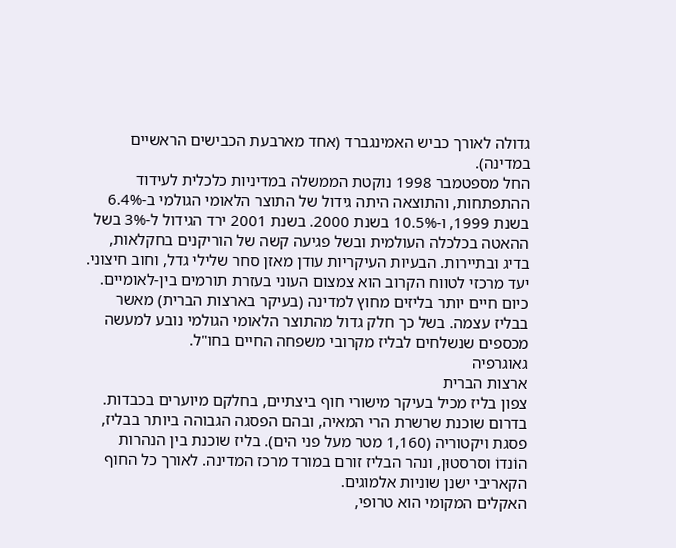גדולה לאורך כביש האמינגברד (אחד מארבעת הכבישים הראשיים במדינה).
החל מספטמבר 1998 נוקטת הממשלה במדיניות כלכלית לעידוד ההתפתחות, והתוצאה היתה גידול של התוצר הלאומי הגולמי ב-6.4% בשנת 1999, ו-10.5% בשנת 2000. בשנת 2001 ירד הגידול ל-3% בשל ההאטה בכלכלה העולמית ובשל פגיעה קשה של הוריקנים בחקלאות, בדיג ובתיירות. הבעיות העיקריות עודן מאזן סחר שלילי גדל, וחוב חיצוני. יעד מרכזי לטווח הקרוב הוא צמצום העוני בעזרת תורמים בין-לאומיים.
כיום חיים יותר בליזים מחוץ למדינה (בעיקר בארצות הברית) מאשר בבליז עצמה. בשל כך חלק גדול מהתוצר הלאומי הגולמי נובע למעשה מכספים שנשלחים לבליז מקרובי משפחה החיים בחו"ל.
גאוגרפיה
ארצות הברית
צפון בליז מכיל בעיקר מישורי חוף ביצתיים, בחלקם מיוערים בכבדות. בדרום שוכנת שרשרת הרי המאיה, ובהם הפסגה הגבוהה ביותר בבליז, פסגת ויקטוריה (1,160 מטר מעל פני הים). בליז שוכנת בין הנהרות הוֹנדוֹ וסרסטוּן, ונהר הבליז זורם במורד מרכז המדינה. לאורך כל החוף הקאריבי ישנן שוניות אלמוגים.
האקלים המקומי הוא טרופי,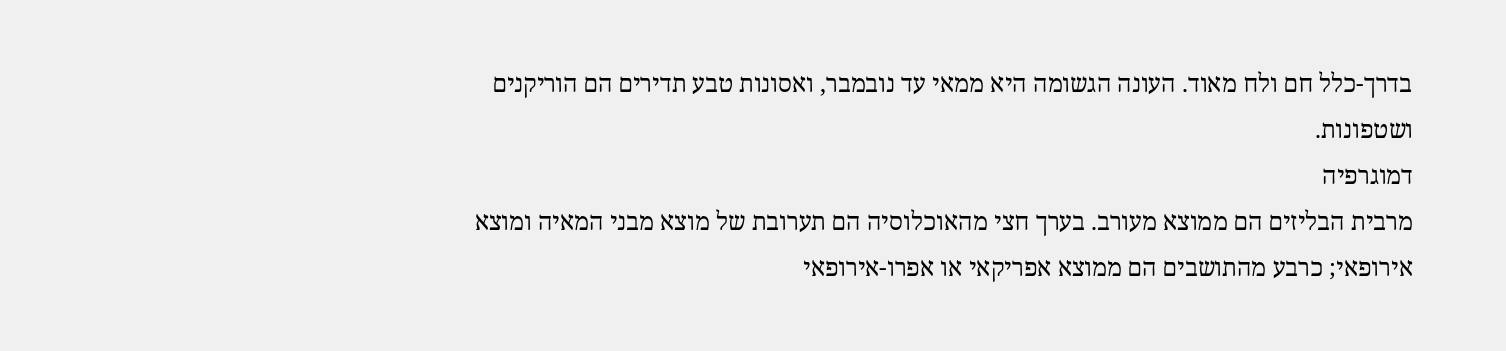בדרך-כלל חם ולח מאוד. העונה הגשומה היא ממאי עד נובמבר, ואסונות טבע תדירים הם הוריקנים ושטפונות.
דמוגרפיה
מרבית הבליזים הם ממוצא מעורב. בערך חצי מהאוכלוסיה הם תערובת של מוצא מבני המאיה ומוצא אירופאי; כרבע מהתושבים הם ממוצא אפריקאי או אפרו-אירופאי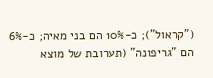("קראול"); כ-10% הם בני מאיה; כ-6% הם "גריפונה" (תערובת של מוצא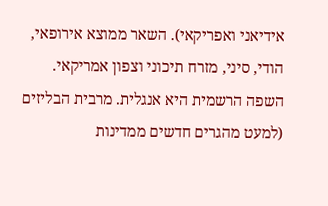אידיאני ואפריקאי). השאר ממוצא אירופאי, הודי, סיני, מזרח תיכוני וצפון אמריקאי.
השפה הרשמית היא אנגלית. מרבית הבליזים (למעט מהגרים חדשים ממדינות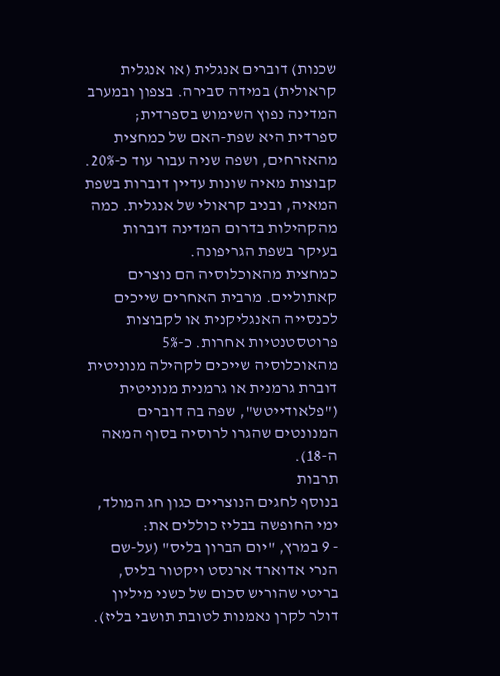שכנות) דוברים אנגלית (או אנגלית קראולית) במידה סבירה. בצפון ובמערב המדינה נפוץ השימוש בספרדית; ספרדית היא שפת-האם של כמחצית מהאזרחים, ושפה שניה עבור עוד כ-20%. קבוצות מאיה שונות עדיין דוברות בשפת המאיה, ובניב קראולי של אנגלית. כמה מהקהילות בדרום המדינה דוברות בעיקר בשפת הגריפונה.
כמחצית מהאוכלוסיה הם נוצרים קאתוליים. מרבית האחרים שייכים לכנסייה האנגליקנית או לקבוצות פרוטסטנטיות אחרות. כ-5% מהאוכלוסיה שייכים לקהילה מנוניטית דוברת גרמנית או גרמנית מנוניטית ("פלאודייטש", שפה בה דוברים המנונטים שהגרו לרוסיה בסוף המאה ה-18).
תרבות
בנוסף לחגים הנוצריים כגון חג המולד, ימי החופשה בבליז כוללים את:
- 9 במרץ, "יום הברון בליס" (על-שם הנרי אדוארד ארנסט ויקטור בליס, בריטי שהוריש סכום של כשני מיליון דולר לקרן נאמנות לטובת תושבי בליז).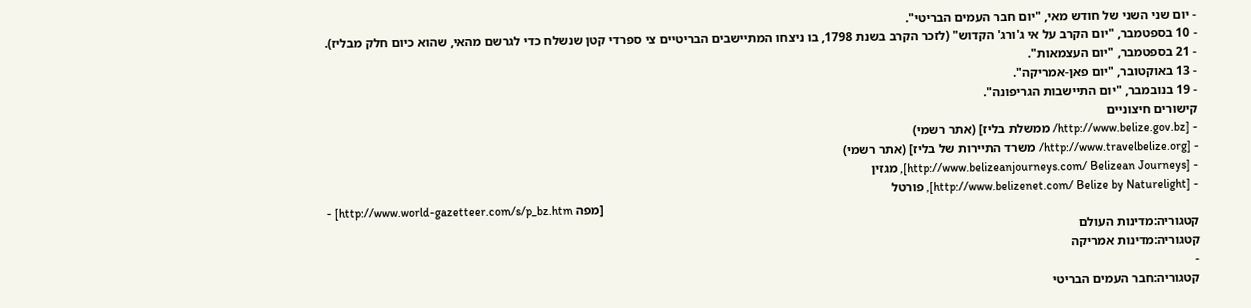- יום שני השני של חודש מאי, "יום חבר העמים הבריטי".
- 10 בספטמבר, "יום הקרב על אי ג'ורג' הקדוש" (לזכר הקרב בשנת 1798, בו ניצחו המתיישבים הבריטיים צי ספרדי קטן שנשלח כדי לגרשם מהאי, שהוא כיום חלק מבליז).
- 21 בספטמבר, "יום העצמאות".
- 13 באוקטובר, "יום פאן-אמריקה".
- 19 בנובמבר, "יום התיישבות הגריפונה".
קישורים חיצוניים
- [http://www.belize.gov.bz/ ממשלת בליז] (אתר רשמי)
- [http://www.travelbelize.org/ משרד התיירות של בליז] (אתר רשמי)
- [http://www.belizeanjourneys.com/ Belizean Journeys], מגזין
- [http://www.belizenet.com/ Belize by Naturelight], פורטל
- [http://www.world-gazetteer.com/s/p_bz.htm מפה]
קטגוריה:מדינות העולם
קטגוריה:מדינות אמריקה
-
קטגוריה:חבר העמים הבריטי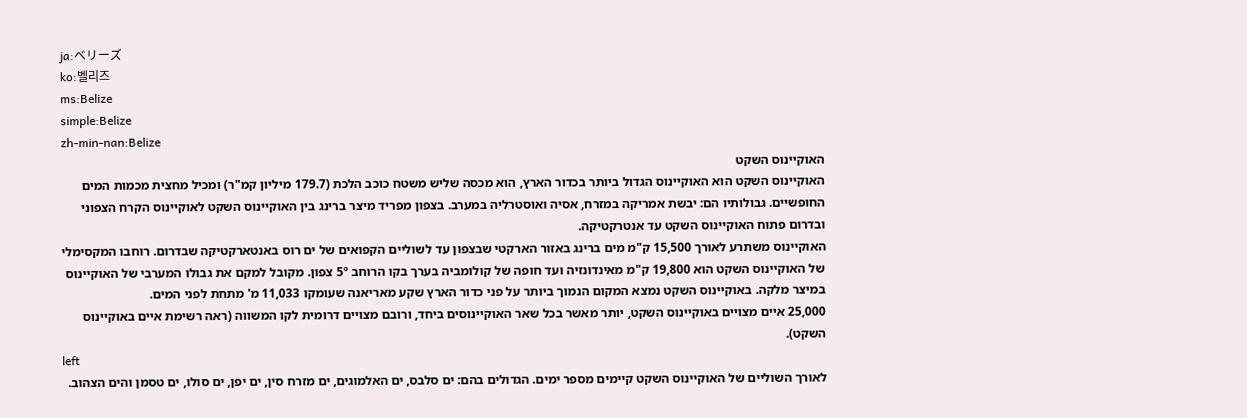ja:ベリーズ
ko:벨리즈
ms:Belize
simple:Belize
zh-min-nan:Belize
האוקיינוס השקט
האוקיינוס השקט הוא האוקיינוס הגדול ביותר בכדור הארץ, הוא מכסה שליש משטח כוכב הלכת (179.7 מיליון קמ"ר) ומכיל מחצית מכמות המים החופשיים. גבולותיו הם: יבשת אמריקה במזרח, אסיה ואוסטרליה במערב. בצפון מפריד מיצר ברינג בין האוקיינוס השקט לאוקיינוס הקרח הצפוני ובדרום פתוח האוקיינוס השקט עד אנטרקטיקה.
האוקיינוס משתרע לאורך 15,500 ק"מ מים ברינג באזור הארקטי שבצפון עד לשוליים הקפואים של ים רוס באנטארקטיקה שבדרום. רוחבו המקסימלי של האוקיינוס השקט הוא 19,800 ק"מ מאינדונזיה ועד חופה של קולומביה בערך בקו הרוחב 5º צפון. מקובל למקם את גבולו המערבי של האוקיינוס במיצר מלקה. באוקיינוס השקט נמצא המקום הנמוך ביותר על פני כדור הארץ שקע מאריאנה שעומקו 11,033 מ' מתחת לפני המים.
25,000 איים מצויים באוקיינוס השקט, יותר מאשר בכל שאר האוקיינוסים ביחד, ורובם מצויים דרומית לקו המשווה (ראה רשימת איים באוקיינוס השקט).
left
לאורך השוליים של האוקיינוס השקט קיימים מספר ימים. הגדולים בהם: ים סלבס, ים האלמוגים, ים מזרח סין, ים יפן, ים סולו, ים טסמן והים הצהוב.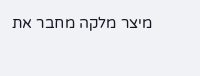מיצר מלקה מחבר את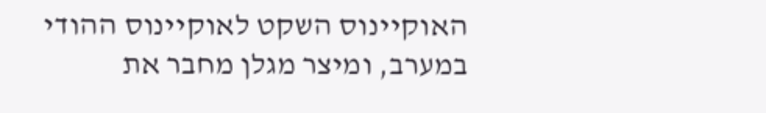האוקיינוס השקט לאוקיינוס ההודי במערב, ומיצר מגלן מחבר את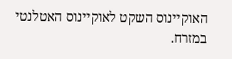האוקיינוס השקט לאוקיינוס האטלנטי במזרח.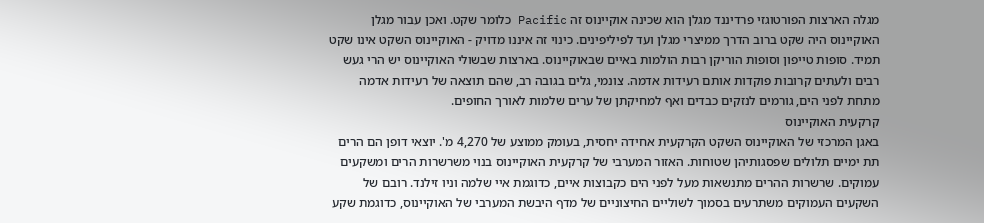מגלה הארצות הפורטוגזי פרדיננד מגלן הוא שכינה אוקיינוס זה Pacific כלומר שקט. ואכן עבור מגלן האוקיינוס היה שקט ברוב הדרך ממיצרי מגלן ועד לפיליפינים. כינוי זה איננו מדויק - האוקיינוס השקט אינו שקט תמיד. סופות טייפון וסופות הוריקן רבות הולמות באיים שבאוקיינוס. בארצות שבשולי האוקיינוס יש הרי געש רבים ולעתים קרובות פוקדות אותם רעידות אדמה. צונמי, גלים בגובה רב, שהם תוצאה של רעידות אדמה מתחת לפני הים, גורמים לנזקים כבדים ואף למחיקתן של ערים שלמות לאורך החופים.
קרקעית האוקיינוס
באגן המרכזי של האוקיינוס השקט הקרקעית אחידה יחסית, בעומק ממוצע של 4,270 מ'. יוצאי דופן הם הרים תת ימיים תלולים שפסגותיהן שטוחות. האזור המערבי של קרקעית האוקיינוס בנוי משרשרות הרים ומשקעים עמוקים. שרשרות ההרים מתנשאות מעל לפני הים כקבוצות איים, כדוגמת איי שלמה וניו זילנד. רובם של השקעים העמוקים משתרעים בסמוך לשוליים החיצוניים של מדף היבשת המערבי של האוקיינוס, כדוגמת שקע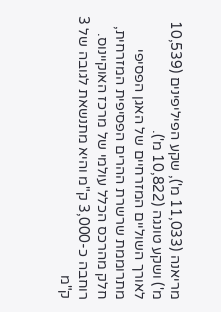מריאנה (11,033 מ'), שקע הפיליפינים (10,539 מ') ושקע טונגה (10,822 מ').
לאורך השוליים המזרחיים של האגן הפסיפי מתרוממת שרשרת ההרים הפסיפית המזרחית, חלק מהרכס הכלל עולמי של מרכז האוקיינוס. רוחבה כ-3,000 ק"מ והיא מתנשאת לגובה של 3 ק"מ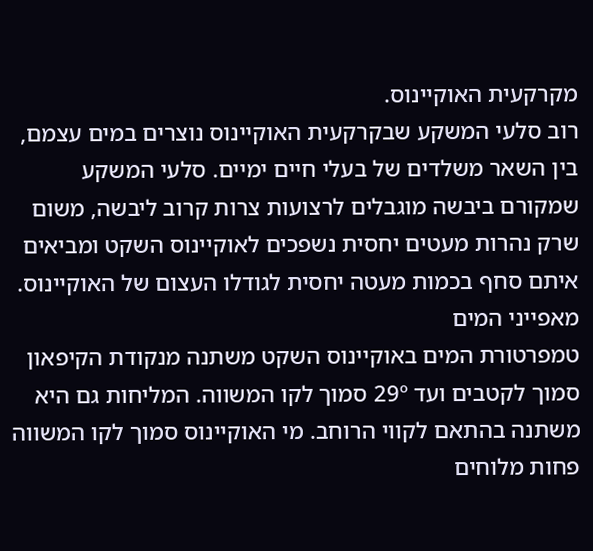מקרקעית האוקיינוס.
רוב סלעי המשקע שבקרקעית האוקיינוס נוצרים במים עצמם, בין השאר משלדים של בעלי חיים ימיים. סלעי המשקע שמקורם ביבשה מוגבלים לרצועות צרות קרוב ליבשה, משום שרק נהרות מעטים יחסית נשפכים לאוקיינוס השקט ומביאים איתם סחף בכמות מעטה יחסית לגודלו העצום של האוקיינוס.
מאפייני המים
טמפרטורת המים באוקיינוס השקט משתנה מנקודת הקיפאון סמוך לקטבים ועד 29º סמוך לקו המשווה. המליחות גם היא משתנה בהתאם לקווי הרוחב. מי האוקיינוס סמוך לקו המשווה פחות מלוחים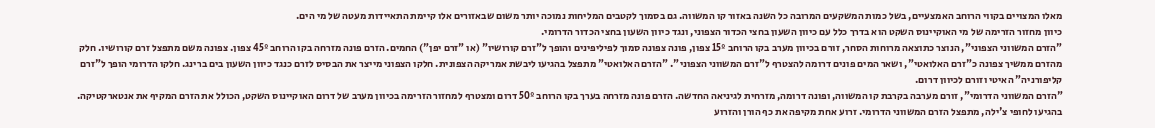מאלו המצויים בקווי הרוחב האמצעיים, בשל כמות המשקעים המרובה כל השנה באזור קו המשווה. גם בסמוך לקטבים המליחות נמוכה יותר משום שבאזורים אלו קיימת התאיידות מעטה של מי הים.
כיוון מחזור הזרימה של מי האוקיינוס השקט הוא בדרך כלל עם כיוון השעון בחצי הכדור הצפוני, ונגד כיוון השעון בחצי הכדור הדרומי.
"הזרם המשווני הצפוני", הנוצר כתוצאה מרוחות הסחר, זורם בכיוון מערב בקו הרוחב 15º צפון, פונה צפונה סמוך לפיליפינים והופך ל"זרם קורושיו" (או "זרם יפן") החמים. הזרם פונה מזרחה בקו הרוחב 45º צפון. צפונה משם מתפצל זרם קורושיו. חלק מהזרם ממשיך צפונה כ"זרם האלואטי", ושאר המים פונים דרומה להצטרף ל"זרם המשווני הצפוני". "הזרם האלואטי" מתפצל בהגיעו ליבשת אמריקה הצפונית. חלקו הצפוני מייצר את הבסיס לזרם כנגד כיוון השעון בים ברינג. חלקו הדרומי הופך ל"זרם קליפורניה" האיטי וזורם לכיוון דרום.
"הזרם המשווני הדרומי", זורם מערבה בקרבת קו המשווה, ופונה דרומה, מזרחית לגיניאה החדשה. הזרם פונה מזרחה בערך בקו הרוחב 50º דרום ומצטרף למחזור הזרימה בכיוון מערב של דרום האוקיינוס השקט, הכולל את הזרם המקיף את אנטארקטיקה. בהגיעו לחופי צ'ילה, מתפצל הזרם המשווני הדרומי. זרוע אחת מקיפה את כף הורן והזרוע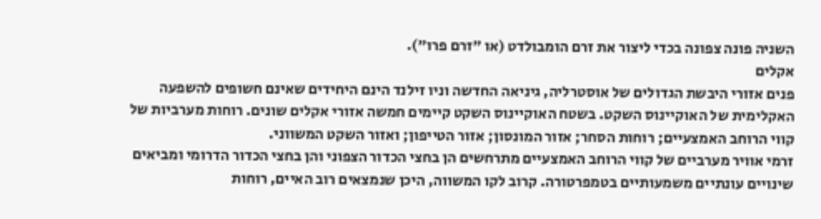השניה פונה צפונה בכדי ליצור את זרם הומבולדט (או "זרם פרו").
אקלים
פנים אזורי היבשת הגדולים של אוסטרליה, גיניאה החדשה וניו זילנד הינם היחידים שאינם חשופים להשפעה האקלימית של האוקיינוס השקט. בשטח האוקיינוס השקט קיימים חמשה אזורי אקלים שונים. רוחות מערביות של קווי הרוחב האמצעיים; רוחות הסחר; אזור המונסון; אזור הטייפון; ואזור השקט המשווני.
זרמי אוויר מערביים של קווי הרוחב האמצעיים מתרחשים הן בחצי הכדור הצפוני והן בחצי הכדור הדרומי ומביאים שינויים עונתיים משמעותיים בטמפרטורה. קרוב לקו המשווה, היכן שנמצאים רוב האיים, רוחות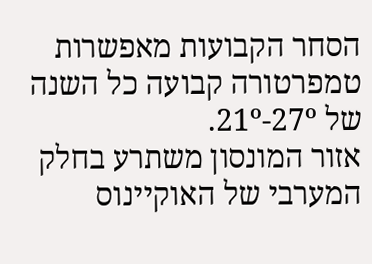הסחר הקבועות מאפשרות טמפרטורה קבועה כל השנה של 21º-27º.
אזור המונסון משתרע בחלק המערבי של האוקיינוס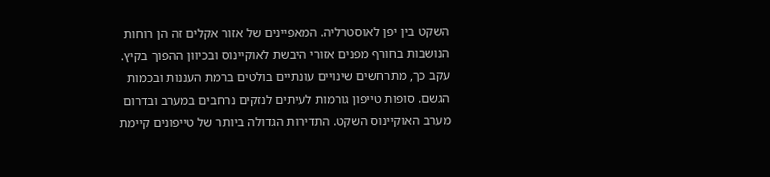השקט בין יפן לאוסטרליה. המאפיינים של אזור אקלים זה הן רוחות הנושבות בחורף מפנים אזורי היבשת לאוקיינוס ובכיוון ההפוך בקיץ. עקב כך, מתרחשים שינויים עונתיים בולטים ברמת העננות ובכמות הגשם. סופות טייפון גורמות לעיתים לנזקים נרחבים במערב ובדרום מערב האוקיינוס השקט. התדירות הגדולה ביותר של טייפונים קיימת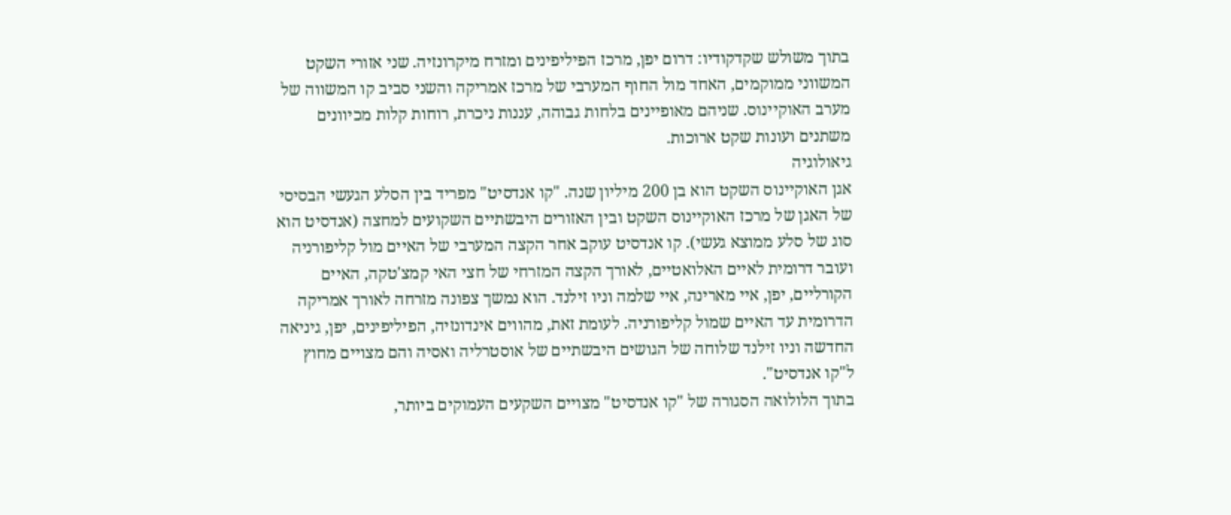בתוך משולש שקדקודיו: דרום יפן, מרכז הפיליפינים ומזרח מיקרונזיה. שני אזורי השקט המשווני ממוקמים, האחד מול החוף המערבי של מרכז אמריקה והשני סביב קו המשווה של מערב האוקיינוס. שניהם מאופיינים בלחות גבוהה, עננות ניכרת, רוחות קלות מכיוונים משתנים ועונות שקט ארוכות.
גיאולוגיה
אגן האוקיינוס השקט הוא בן 200 מיליון שנה. "קו אנדסיט" מפריד בין הסלע הגעשי הבסיסי של האגן של מרכז האוקיינוס השקט ובין האזורים היבשתיים השקועים למחצה (אנדסיט הוא סוג של סלע ממוצא געשי). קו אנדסיט עוקב אחר הקצה המערבי של האיים מול קליפורניה ועובר דרומית לאיים האלואטיים, לאורך הקצה המזרחי של חצי האי קמצ'טקה, האיים הקורליים, יפן, איי מארינה, איי שלמה וניו זילנד. הוא נמשך צפונה מזרחה לאורך אמריקה הדרומית עד האיים שמול קליפורניה. לעומת זאת, מהווים אינדונזיה, הפיליפינים, יפן, גיניאה החדשה וניו זילנד שלוחה של הגושים היבשתיים של אוסטרליה ואסיה והם מצויים מחוץ ל"קו אנדסיט".
בתוך הלולואה הסגורה של "קו אנדסיט" מצויים השקעים העמוקים ביותר,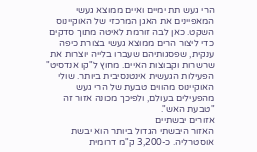הרי געש תת ימיים ואיים ממוצא געשי המאפיינים את האגן המרכזי של האוקיינוס השקט. כאן לבה זורמת לאיטה מתוך סדקים כדי ליצור הרים ממוצא געשי בצורת כיפה ענקית, שפסגותיהם שעברו בלייה יוצרות את שרשרות וקבוצות האיים. מחוץ ל"קו אנדסיט" הפעילות הגעשית אינטנסיבית ביותר. שולי האוקיינוס מהווים טבעת של הרי געש מהפעילים בעולם, ולפיכך מכונה אזור זה "טבעת האש".
אזורים יבשתיים
האזור היבשתי הגדול ביותר הוא יבשת אוסטרליה. כ-3,200 ק"מ דרומית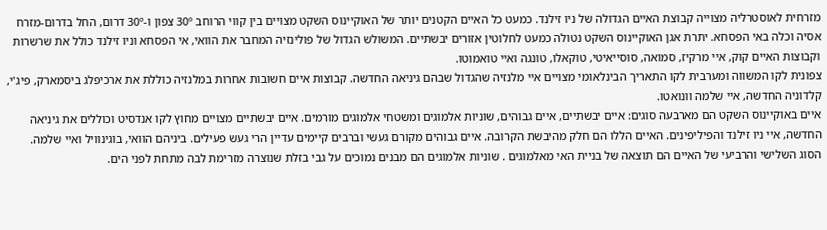מזרחית לאוסטרליה מצוייה קבוצת האיים הגדולה של ניו זילנד. כמעט כל האיים הקטנים יותר של האוקיינוס השקט מצויים בין קווי הרוחב 30º צפון ו-30º דרום, החל בדרום-מזרח אסיה וכלה באי הפסחא. יתרת אגן האוקיינוס השקט נטולה כמעט לחלוטין אזורים יבשתיים. המשולש הגדול של פולינזיה המחבר את הוואי, אי הפסחא וניו זילנד כולל את שרשרות וקבוצות האיים קוק, איי מרקיז, סמואה, סוסייאיטי, טוקאלו, טונגה ואיי טואמוטו.
צפונית לקו המשווה ומערבית לקו התאריך הבינלאומי מצויים איי מלנזיה שהגדול שבהם גיניאה החדשה. קבוצות איים חשובות אחרות במלנזיה כוללת את ארכיפלג ביסמארק, פיג'י, קלדוניה החדשה, איי שלמה וונואטו.
איים באוקיינוס השקט הם מארבעה סוגים: איים יבשתיים, איים גבוהים, שוניות אלמוגים ומשטחי אלמוגים מורמים. איים יבשתיים מצויים מחוץ לקו אנדסיט וכוללים את גיניאה החדשה, איי ניו זילנד והפיליפינים. האיים הללו הם חלק מהיבשת הקרובה. איים גבוהים מקורם געשי וברבים קיימים עדיין הרי געש פעילים. ביניהם הוואי, בוגינוויל ואיי שלמה. הסוג השלישי והרביעי של האיים הם תוצאה של בניית האי מאלמוגים . שוניות אלמוגים הם מבנים נמוכים על גבי בזלת שנוצרה מזרימת לבה מתחת לפני הים.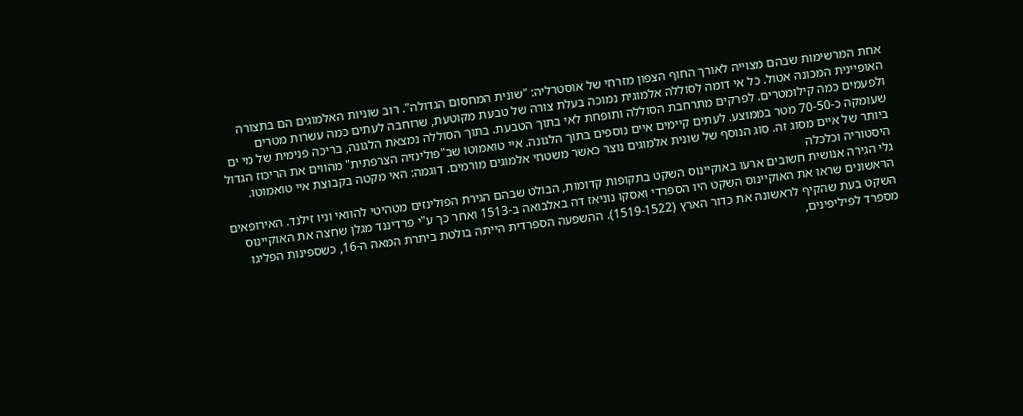אחת המרשימות שבהם מצוייה לאורך החוף הצפון מזרחי של אוסטרליה: "שונית המחסום הגדולה". רוב שוניות האלמוגים הם בתצורה האופיינית המכונה אטול. כל אי דומה לסוללה אלמוגית נמוכה בעלת צורה של טבעת מקוטעת, שרוחבה לעתים כמה עשרות מטרים ולפעמים כמה קילומטרים. לפרקים מתרחבת הסוללה ותופחת לאי בתוך הטבעת. בתוך הסוללה נמצאת הלגונה, בריכה פנימית של מי ים שעומקה כ-70-50 מטר בממוצע. לעתים קיימים איים נוספים בתוך הלגונה. איי טואמוטו שב"פולינזיה הצרפתית" מהווים את הריכוז הגדול ביותר של איים מסוג זה. סוג הנוסף של שונית אלמוגים נוצר כאשר משטחי אלמוגים מורמים. דוגמה: האי מקטה בקבוצת איי טואמוטו.
היסטוריה וכלכלה
גלי הגירה אנושית חשובים ארעו באוקיינוס השקט בתקופות קדומות, הבולט שבהם הגירת הפולינזים מטהיטי להוואי וניו זילנד. האירופאים הראשונים שראו את האוקיינוס השקט היו הספרדי ואסקו נוניאז דה באלבואה ב-1513 ואחר כך ע"י פרדיננד מגלן שחצה את האוקיינוס השקט בעת שהקיף לראשונה את כדור הארץ (1519-1522). ההשפעה הספרדית הייתה בולטת ביתרת המאה ה-16, כשספינות הפליגו מספרד לפיליפינים,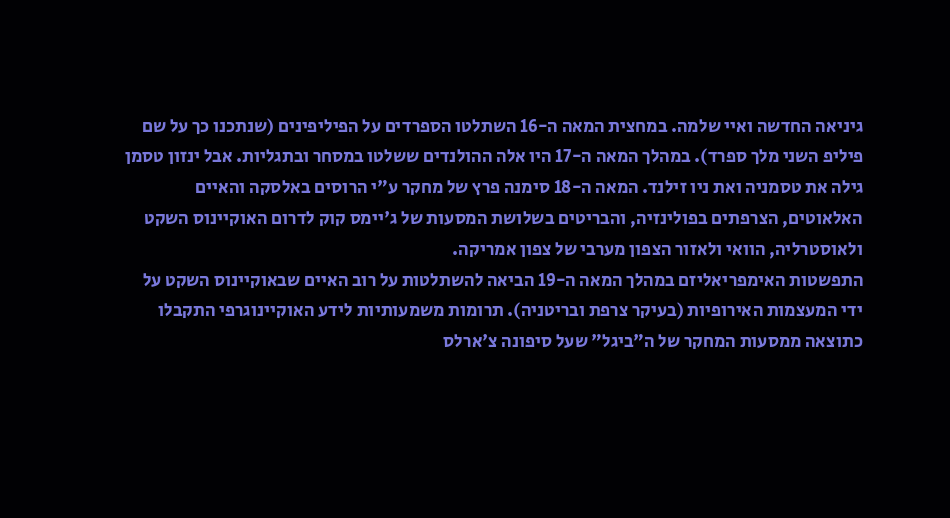גיניאה החדשה ואיי שלמה. במחצית המאה ה-16 השתלטו הספרדים על הפיליפינים (שנתכנו כך על שם פיליפ השני מלך ספרד). במהלך המאה ה-17 היו אלה ההולנדים ששלטו במסחר ובתגליות. אבל ינזון טסמן גילה את טסמניה ואת ניו זילנד. המאה ה-18 סימנה פרץ של מחקר ע"י הרוסים באלסקה והאיים האלאוטים, הצרפתים בפולינזיה, והבריטים בשלושת המסעות של ג'יימס קוק לדרום האוקיינוס השקט ולאוסטרליה, הוואי ולאזור הצפון מערבי של צפון אמריקה.
התפשטות האימפריאליזם במהלך המאה ה-19 הביאה להשתלטות על רוב האיים שבאוקיינוס השקט על ידי המעצמות האירופיות (בעיקר צרפת ובריטניה). תרומות משמעותיות לידע האוקיינוגרפי התקבלו כתוצאה ממסעות המחקר של ה"ביגל" שעל סיפונה צ'ארלס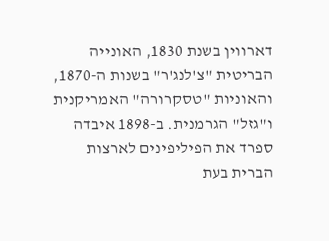דארווין בשנת 1830, האונייה הבריטית "צ'לנג'ר" בשנות ה-1870, והאוניות "טסקרורה" האמריקנית ו"גזל" הגרמנית. ב-1898 איבדה ספרד את הפיליפינים לארצות הברית בעת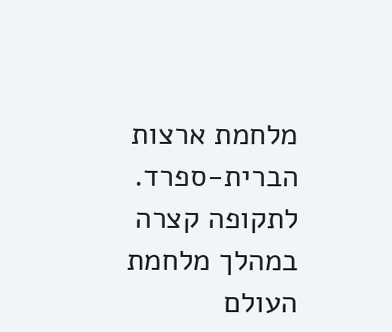מלחמת ארצות הברית-ספרד.
לתקופה קצרה במהלך מלחמת העולם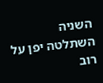השניה השתלטה יפן על רוב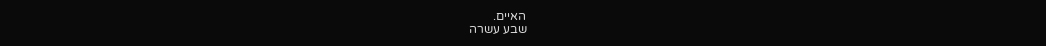האיים.
שבע עשרה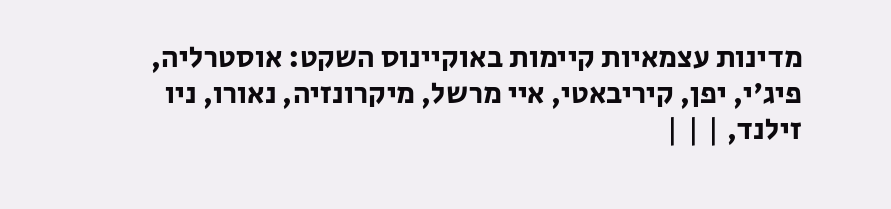מדינות עצמאיות קיימות באוקיינוס השקט: אוסטרליה, פיג'י, יפן, קיריבאטי, איי מרשל, מיקרונזיה, נאורו, ניו זילנד, | | |